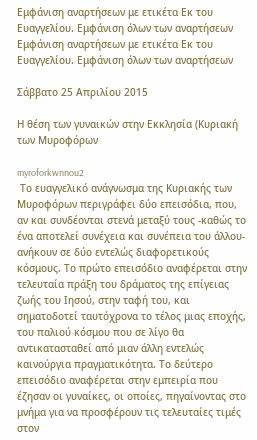Εμφάνιση αναρτήσεων με ετικέτα Εκ του Ευαγγελίου. Εμφάνιση όλων των αναρτήσεων
Εμφάνιση αναρτήσεων με ετικέτα Εκ του Ευαγγελίου. Εμφάνιση όλων των αναρτήσεων

Σάββατο 25 Απριλίου 2015

Η θέση των γυναικών στην Εκκλησία (Κυριακή των Μυροφόρων

myroforkwnnou2
 Το ευαγγελικό ανάγνωσμα της Κυριακής των Μυροφόρων περιγράφει δύο επεισόδια, που, αν και συνδέονται στενά μεταξύ τους -καθώς το ένα αποτελεί συνέχεια και συνέπεια του άλλου- ανήκουν σε δύο εντελώς διαφορετικούς κόσμους. Το πρώτο επεισόδιο αναφέρεται στην τελευταία πράξη του δράματος της επίγειας ζωής του Ιησού, στην ταφή του, και σηματοδοτεί ταυτόχρονα το τέλος μιας εποχής, του παλιού κόσμου που σε λίγο θα αντικατασταθεί από μιαν άλλη εντελώς καινούργια πραγματικότητα. Το δεύτερο επεισόδιο αναφέρεται στην εμπειρία που έζησαν οι γυναίκες, οι οποίες, πηγαίνοντας στο μνήμα για να προσφέρουν τις τελευταίες τιμές στον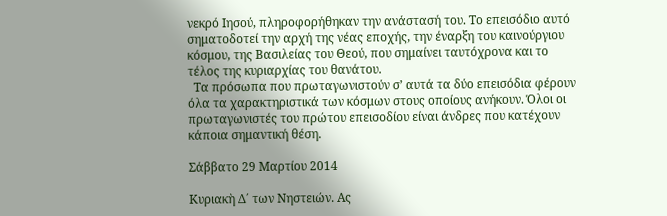νεκρό Ιησού, πληροφορήθηκαν την ανάστασή του. Το επεισόδιο αυτό σηματοδοτεί την αρχή της νέας εποχής, την έναρξη του καινούργιου κόσμου, της Βασιλείας του Θεού, που σημαίνει ταυτόχρονα και το τέλος της κυριαρχίας του θανάτου.
  Τα πρόσωπα που πρωταγωνιστούν σ’ αυτά τα δύο επεισόδια φέρουν όλα τα χαρακτηριστικά των κόσμων στους οποίους ανήκουν. Όλοι οι πρωταγωνιστές του πρώτου επεισοδίου είναι άνδρες που κατέχουν κάποια σημαντική θέση.

Σάββατο 29 Μαρτίου 2014

Κυριακὴ Δ΄ των Νηστειών. Ας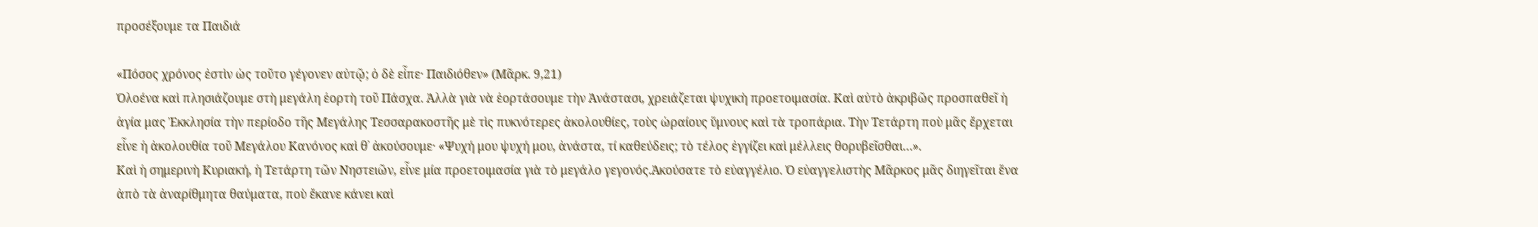προσέξουμε τα Παιδιά

«Πόσος χρόνος ἐστὶν ὡς τοῦτο γέγονεν αὐτῷ; ὁ δὲ εἶπε· Παιδιόθεν» (Μᾶρκ. 9,21)
Ὁλοένα καὶ πλησιάζουμε στὴ μεγάλη ἑορτὴ τοῦ Πάσχα. Ἀλλὰ γιὰ νὰ ἑορτάσουμε τὴν Ἀνάστασι, χρειάζεται ψυχικὴ προετοιμασία. Καὶ αὐτὸ ἀκριβῶς προσπαθεῖ ἡ ἁγία μας Ἐκκλησία τὴν περίοδο τῆς Μεγάλης Τεσσαρακοστῆς μὲ τὶς πυκνότερες ἀκολουθίες, τοὺς ὡραίους ὕμνους καὶ τὰ τροπάρια. Τὴν Τετάρτη ποὺ μᾶς ἔρχεται εἶνε ἡ ἀκολουθία τοῦ Μεγάλου Κανόνος καὶ θ᾽ ἀκούσουμε· «Ψυχή μου ψυχή μου, ἀνάστα, τί καθεύδεις; τὸ τέλος ἐγγίζει καὶ μέλλεις θορυβεῖσθαι…».
Καὶ ἡ σημερινὴ Κυριακή, ἡ Τετάρτη τῶν Νηστειῶν, εἶνε μία προετοιμασία γιὰ τὸ μεγάλο γεγονός.Ἀκούσατε τὸ εὐαγγέλιο. Ὁ εὐαγγελιστὴς Μᾶρκος μᾶς διηγεῖται ἕνα ἀπὸ τὰ ἀναρίθμητα θαύματα, ποὺ ἔκανε κάνει καὶ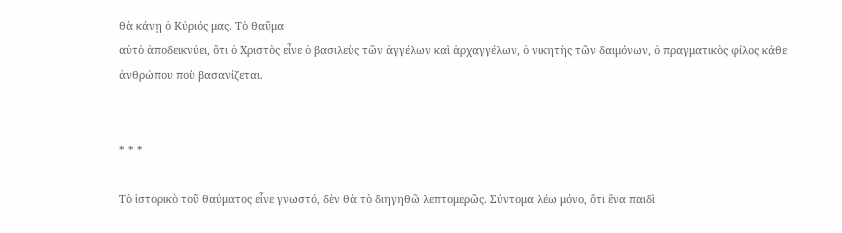θὰ κάνῃ ὁ Κύριός μας. Τὸ θαῦμα
αὐτὸ ἀποδεικνύει, ὅτι ὁ Χριστὸς εἶνε ὁ βασιλεὺς τῶν ἀγγέλων καὶ ἀρχαγγέλων, ὁ νικητὴς τῶν δαιμόνων, ὁ πραγματικὸς φίλος κάθε ἀνθρώπου ποὺ βασανίζεται.


* * *

Τὸ ἱστορικὸ τοῦ θαύματος εἶνε γνωστό, δὲν θὰ τὸ διηγηθῶ λεπτομερῶς. Σύντομα λέω μόνο, ὅτι ἕνα παιδὶ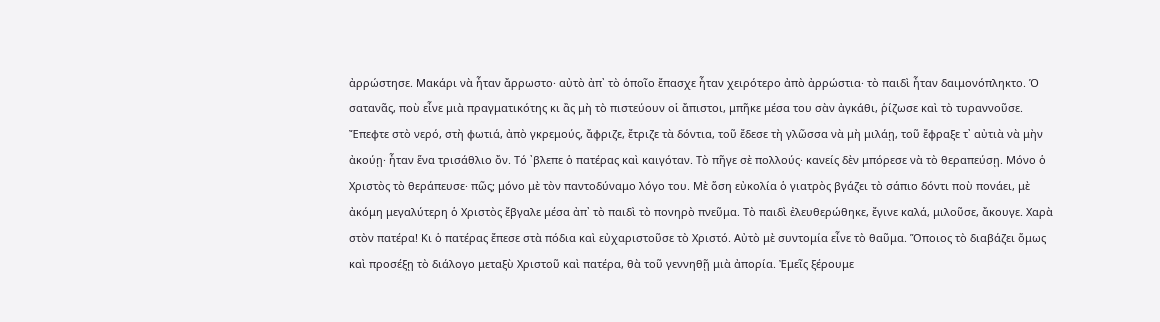ἀρρώστησε. Μακάρι νὰ ἦταν ἄρρωστο· αὐτὸ ἀπ᾽ τὸ ὁποῖο ἔπασχε ἦταν χειρότερο ἀπὸ ἀρρώστια· τὸ παιδὶ ἦταν δαιμονόπληκτο. Ὁ σατανᾶς, ποὺ εἶνε μιὰ πραγματικότης κι ἂς μὴ τὸ πιστεύουν οἱ ἄπιστοι, μπῆκε μέσα του σὰν ἀγκάθι, ῥίζωσε καὶ τὸ τυραννοῦσε. Ἔπεφτε στὸ νερό, στὴ φωτιά, ἀπὸ γκρεμούς, ἄφριζε, ἔτριζε τὰ δόντια, τοῦ ἔδεσε τὴ γλῶσσα νὰ μὴ μιλάῃ, τοῦ ἔφραξε τ᾽ αὐτιὰ νὰ μὴν ἀκούῃ· ἦταν ἕνα τρισάθλιο ὄν. Τό ᾽βλεπε ὁ πατέρας καὶ καιγόταν. Τὸ πῆγε σὲ πολλούς· κανείς δὲν μπόρεσε νὰ τὸ θεραπεύσῃ. Μόνο ὁ Χριστὸς τὸ θεράπευσε· πῶς; μόνο μὲ τὸν παντοδύναμο λόγο του. Μὲ ὅση εὐκολία ὁ γιατρὸς βγάζει τὸ σάπιο δόντι ποὺ πονάει, μὲ ἀκόμη μεγαλύτερη ὁ Χριστὸς ἔβγαλε μέσα ἀπ᾽ τὸ παιδὶ τὸ πονηρὸ πνεῦμα. Τὸ παιδὶ ἐλευθερώθηκε, ἔγινε καλά, μιλοῦσε, ἄκουγε. Χαρὰ στὸν πατέρα! Κι ὁ πατέρας ἔπεσε στὰ πόδια καὶ εὐχαριστοῦσε τὸ Χριστό. Αὐτὸ μὲ συντομία εἶνε τὸ θαῦμα. Ὅποιος τὸ διαβάζει ὅμως καὶ προσέξῃ τὸ διάλογο μεταξὺ Χριστοῦ καὶ πατέρα, θὰ τοῦ γεννηθῇ μιὰ ἀπορία. Ἐμεῖς ξέρουμε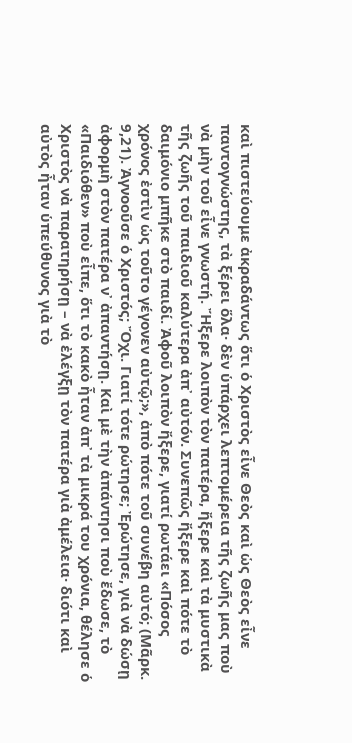καὶ πιστεύουμε ἀκραδάντως ὅτι ὁ Χριστὸς εἶνε Θεὸς καὶ ὡς Θεὸς εἶνε παντογνώστης, τὰ ξέρει ὅλα· δὲν ὑπάρχει λεπτομέρεια τῆς ζωῆς μας ποὺ νὰ μὴν τοῦ εἶνε γνωστή. Ἤξερε λοιπὸν τὸν πατέρα, ἤξερε καὶ τὰ μυστικὰ τῆς ζωῆς τοῦ παιδιοῦ καλύτερα ἀπ᾽ αὐτόν. Συνεπῶς ἤξερε καὶ πότε τὸ δαιμόνιο μπῆκε στὸ παιδί. Ἀφοῦ λοιπὸν ἤξερε, γιατί ρωτάει «Πόσος χρόνος ἐστὶν ὡς τοῦτο γέγονεν αὐτῷ;», ἀπὸ πότε τοῦ συνέβη αὐτό; (Μᾶρκ. 9,21). Ἀγνοοῦσε ὁ Χριστός; Ὄχι. Γιατί τότε ρώτησε; Ἐρώτησε, γιὰ νὰ δώσῃ ἀφορμὴ στὸν πατέρα ν᾽ ἀπαντήσῃ. Καὶ μὲ τὴν ἀπάντησι ποὺ ἔδωσε, τὸ «Παιδιόθεν» ποὺ εἶπε, ὅτι τὸ κακὸ ἦταν ἀπ᾽ τὰ μικρά του χρόνια, θέλησε ὁ Χριστὸς νὰ παρατηρήσῃ – νὰ ἐλέγξῃ τὸν πατέρα γιὰ ἀμέλεια· διότι καὶ αὐτὸς ἦταν ὑπεύθυνος γιὰ τὸ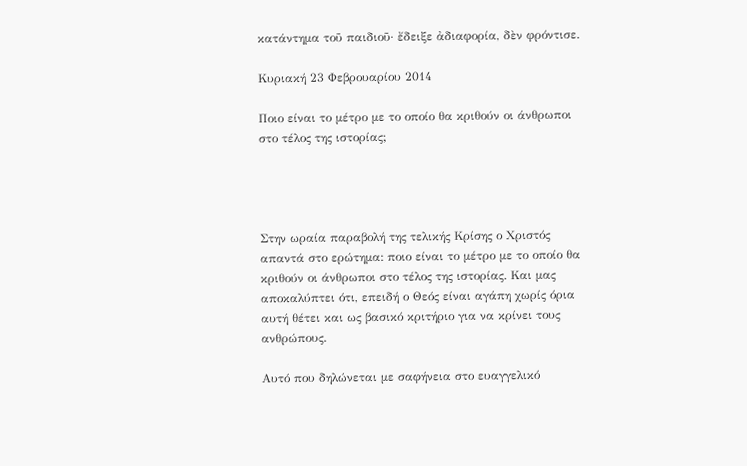κατάντημα τοῦ παιδιοῦ· ἔδειξε ἀδιαφορία, δὲν φρόντισε.

Κυριακή 23 Φεβρουαρίου 2014

Ποιο είναι το μέτρο με το οποίο θα κριθούν οι άνθρωποι στο τέλος της ιστορίας;




Στην ωραία παραβολή της τελικής Κρίσης ο Χριστός απαντά στο ερώτημα: ποιο είναι το μέτρο με το οποίο θα κριθούν οι άνθρωποι στο τέλος της ιστορίας. Και μας αποκαλύπτει ότι, επειδή ο Θεός είναι αγάπη χωρίς όρια αυτή θέτει και ως βασικό κριτήριο για να κρίνει τους ανθρώπους.

Αυτό που δηλώνεται με σαφήνεια στο ευαγγελικό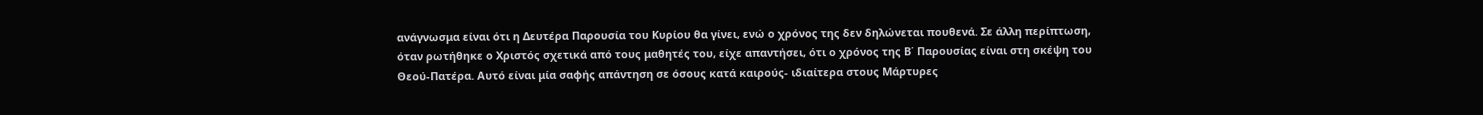ανάγνωσμα είναι ότι η Δευτέρα Παρουσία του Κυρίου θα γίνει, ενώ ο χρόνος της δεν δηλώνεται πουθενά. Σε άλλη περίπτωση, όταν ρωτήθηκε ο Χριστός σχετικά από τους μαθητές του, είχε απαντήσει, ότι ο χρόνος της Β΄ Παρουσίας είναι στη σκέψη του Θεού-Πατέρα. Αυτό είναι μία σαφής απάντηση σε όσους κατά καιρούς- ιδιαίτερα στους Μάρτυρες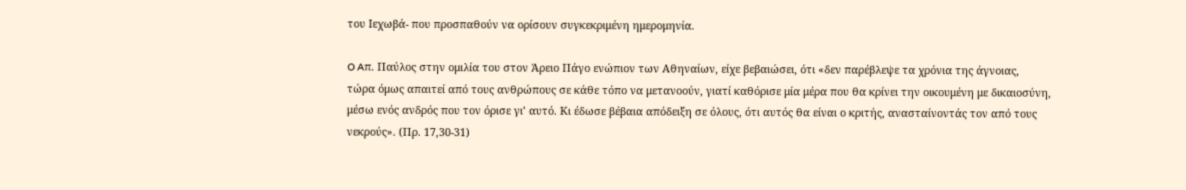του Ιεχωβά- που προσπαθούν να ορίσουν συγκεκριμένη ημερομηνία.

O Aπ. Παύλος στην ομιλία του στον Άρειο Πάγο ενώπιον των Αθηναίων, είχε βεβαιώσει, ότι «δεν παρέβλεψε τα χρόνια της άγνοιας, τώρα όμως απαιτεί από τους ανθρώπους σε κάθε τόπο να μετανοούν, γιατί καθόρισε μία μέρα που θα κρίνει την οικουμένη με δικαιοσύνη, μέσω ενός ανδρός που τον όρισε γι’ αυτό. Κι έδωσε βέβαια απόδειξη σε όλους, ότι αυτός θα είναι ο κριτής, ανασταίνοντάς τον από τους νεκρούς». (Πρ. 17,30-31)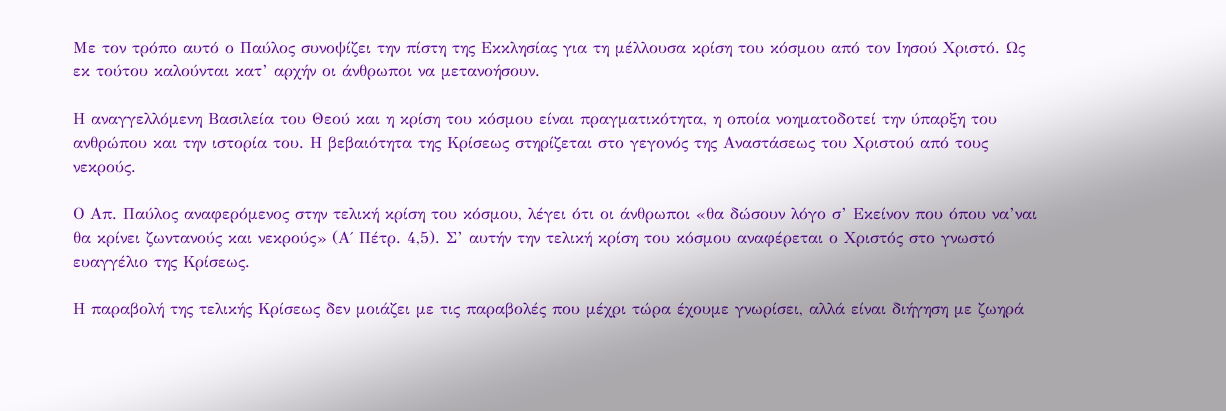Με τον τρόπο αυτό ο Παύλος συνοψίζει την πίστη της Εκκλησίας για τη μέλλουσα κρίση του κόσμου από τον Ιησού Χριστό. Ως εκ τούτου καλούνται κατ’ αρχήν οι άνθρωποι να μετανοήσουν.

Η αναγγελλόμενη Βασιλεία του Θεού και η κρίση του κόσμου είναι πραγματικότητα, η οποία νοηματοδοτεί την ύπαρξη του ανθρώπου και την ιστορία του. Η βεβαιότητα της Κρίσεως στηρίζεται στο γεγονός της Αναστάσεως του Χριστού από τους νεκρούς.

Ο Απ. Παύλος αναφερόμενος στην τελική κρίση του κόσμου, λέγει ότι οι άνθρωποι «θα δώσουν λόγο σ’ Εκείνον που όπου να’ναι θα κρίνει ζωντανούς και νεκρούς» (Α΄ Πέτρ. 4,5). Σ’ αυτήν την τελική κρίση του κόσμου αναφέρεται ο Χριστός στο γνωστό ευαγγέλιο της Κρίσεως.

Η παραβολή της τελικής Κρίσεως δεν μοιάζει με τις παραβολές που μέχρι τώρα έχουμε γνωρίσει, αλλά είναι διήγηση με ζωηρά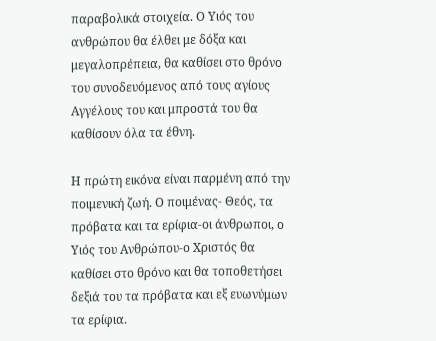παραβολικά στοιχεία. Ο Υιός του ανθρώπου θα έλθει με δόξα και μεγαλοπρέπεια, θα καθίσει στο θρόνο του συνοδευόμενος από τους αγίους Αγγέλους του και μπροστά του θα καθίσουν όλα τα έθνη.

Η πρώτη εικόνα είναι παρμένη από την ποιμενική ζωή. Ο ποιμένας- Θεός, τα πρόβατα και τα ερίφια-οι άνθρωποι, ο Υιός του Ανθρώπου-ο Χριστός θα καθίσει στο θρόνο και θα τοποθετήσει δεξιά του τα πρόβατα και εξ ευωνύμων τα ερίφια.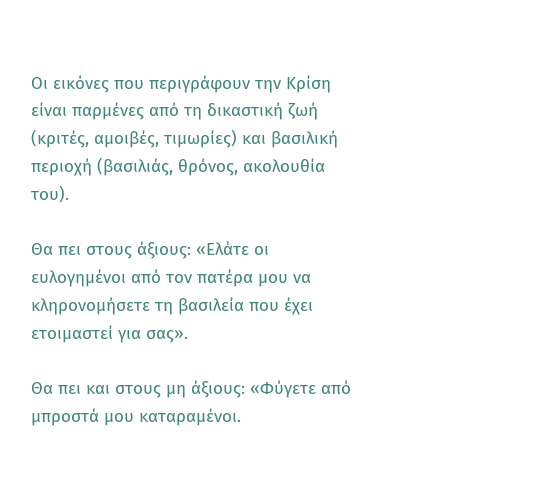Οι εικόνες που περιγράφουν την Κρίση είναι παρμένες από τη δικαστική ζωή (κριτές, αμοιβές, τιμωρίες) και βασιλική περιοχή (βασιλιάς, θρόνος, ακολουθία του).

Θα πει στους άξιους: «Ελάτε οι ευλογημένοι από τον πατέρα μου να κληρονομήσετε τη βασιλεία που έχει ετοιμαστεί για σας».

Θα πει και στους μη άξιους: «Φύγετε από μπροστά μου καταραμένοι.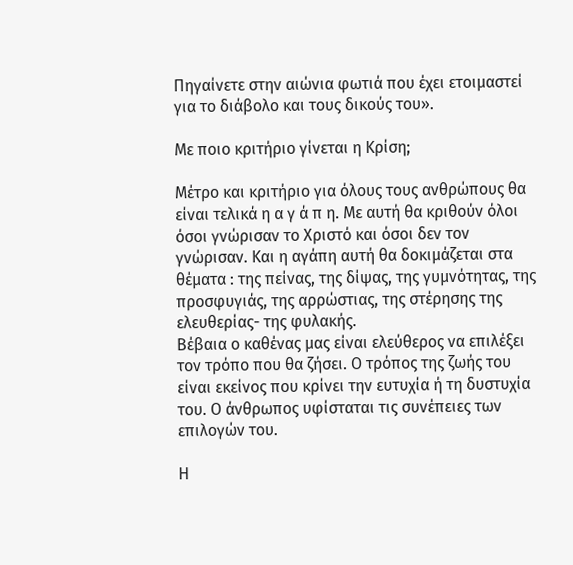Πηγαίνετε στην αιώνια φωτιά που έχει ετοιμαστεί για το διάβολο και τους δικούς του».

Με ποιο κριτήριο γίνεται η Κρίση;

Μέτρο και κριτήριο για όλους τους ανθρώπους θα είναι τελικά η α γ ά π η. Με αυτή θα κριθούν όλοι όσοι γνώρισαν το Χριστό και όσοι δεν τον γνώρισαν. Και η αγάπη αυτή θα δοκιμάζεται στα θέματα : της πείνας, της δίψας, της γυμνότητας, της προσφυγιάς, της αρρώστιας, της στέρησης της ελευθερίας- της φυλακής.
Βέβαια ο καθένας μας είναι ελεύθερος να επιλέξει τον τρόπο που θα ζήσει. Ο τρόπος της ζωής του είναι εκείνος που κρίνει την ευτυχία ή τη δυστυχία του. Ο άνθρωπος υφίσταται τις συνέπειες των επιλογών του.

Η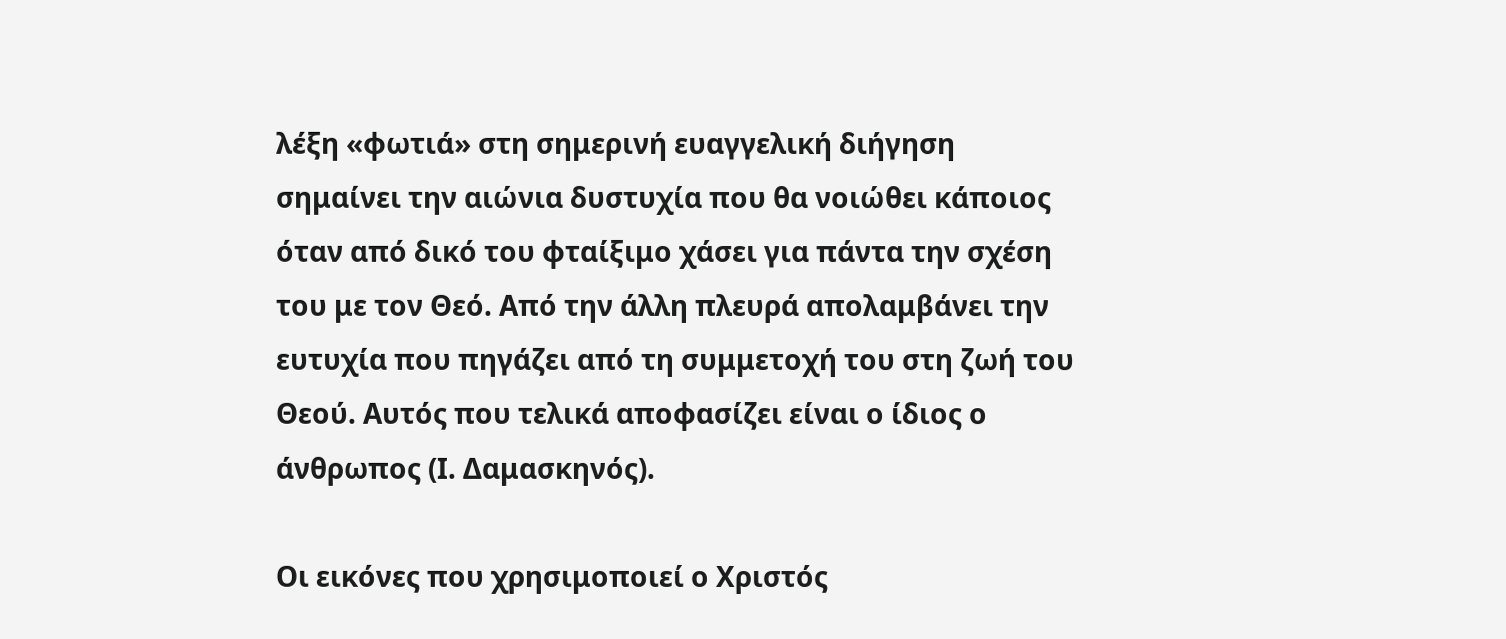λέξη «φωτιά» στη σημερινή ευαγγελική διήγηση σημαίνει την αιώνια δυστυχία που θα νοιώθει κάποιος όταν από δικό του φταίξιμο χάσει για πάντα την σχέση του με τον Θεό. Από την άλλη πλευρά απολαμβάνει την ευτυχία που πηγάζει από τη συμμετοχή του στη ζωή του Θεού. Αυτός που τελικά αποφασίζει είναι ο ίδιος ο άνθρωπος (Ι. Δαμασκηνός).

Οι εικόνες που χρησιμοποιεί ο Χριστός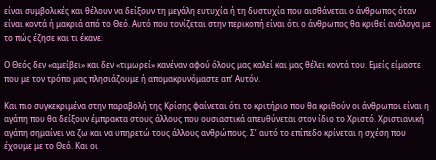είναι συμβολικές και θέλουν να δείξουν τη μεγάλη ευτυχία ή τη δυστυχία που αισθάνεται ο άνθρωπος όταν είναι κοντά ή μακριά από το Θεό. Αυτό που τονίζεται στην περικοπή είναι ότι ο άνθρωπος θα κριθεί ανάλογα με το πώς έζησε και τι έκανε.

Ο Θεός δεν «αμείβει» και δεν «τιμωρεί» κανέναν αφού όλους μας καλεί και μας θέλει κοντά του. Εμείς είμαστε που με τον τρόπο μας πλησιάζουμε ή απομακρυνόμαστε απ’ Αυτόν.

Και πιο συγκεκριμένα στην παραβολή της Κρίσης φαίνεται ότι το κριτήριο που θα κριθούν οι άνθρωποι είναι η αγάπη που θα δείξουν έμπρακτα στους άλλους που ουσιαστικά απευθύνεται στον ίδιο το Χριστό. Χριστιανική αγάπη σημαίνει να ζω και να υπηρετώ τους άλλους ανθρώπους. Σ’ αυτό το επίπεδο κρίνεται η σχέση που έχουμε με το Θεό. Και οι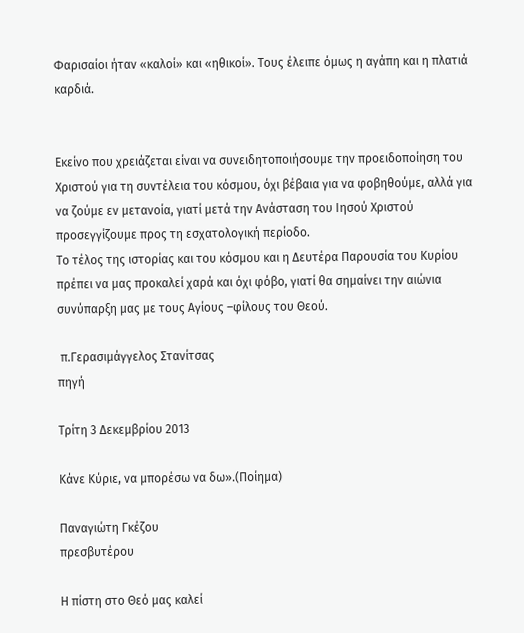Φαρισαίοι ήταν «καλοί» και «ηθικοί». Τους έλειπε όμως η αγάπη και η πλατιά καρδιά.


Εκείνο που χρειάζεται είναι να συνειδητοποιήσουμε την προειδοποίηση του Χριστού για τη συντέλεια του κόσμου, όχι βέβαια για να φοβηθούμε, αλλά για να ζούμε εν μετανοία, γιατί μετά την Ανάσταση του Ιησού Χριστού προσεγγίζουμε προς τη εσχατολογική περίοδο.
Το τέλος της ιστορίας και του κόσμου και η Δευτέρα Παρουσία του Κυρίου πρέπει να μας προκαλεί χαρά και όχι φόβο, γιατί θα σημαίνει την αιώνια συνύπαρξη μας με τους Αγίους –φίλους του Θεού.

 π.Γερασιμάγγελος Στανίτσας
πηγή

Τρίτη 3 Δεκεμβρίου 2013

Κάνε Κύριε, να μπορέσω να δω».(Ποίημα)

Παναγιώτη Γκέζου
πρεσβυτέρου

Η πίστη στο Θεό μας καλεί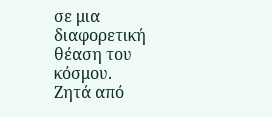σε μια διαφορετική θέαση του κόσμου.
Ζητά από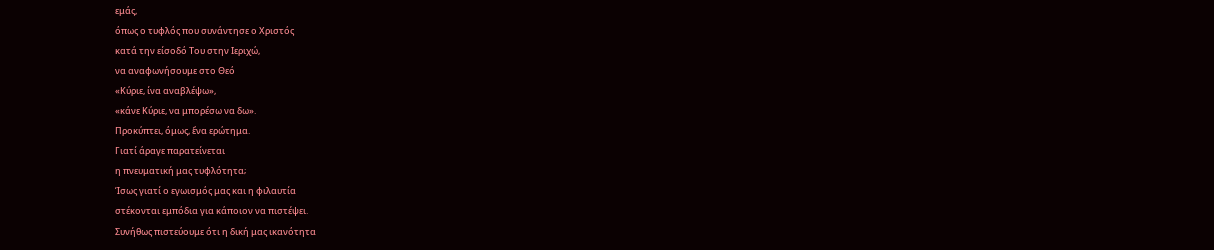εμάς,
όπως ο τυφλός που συνάντησε ο Χριστός
κατά την είσοδό Του στην Ιεριχώ,
να αναφωνήσουμε στο Θεό
«Κύριε, ίνα αναβλέψω»,
«κάνε Κύριε, να μπορέσω να δω».
Προκύπτει, όμως, ἕνα ερώτημα.
Γιατί άραγε παρατείνεται
η πνευματική μας τυφλότητα;
Ίσως γιατί ο εγωισμός μας και η φιλαυτία
στέκονται εμπόδια για κάποιον να πιστέψει.
Συνήθως πιστεύουμε ότι η δική μας ικανότητα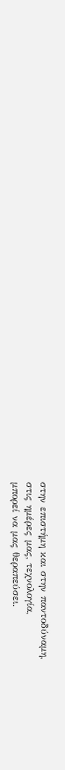στην επιστήμη και στην παντοδύναμη,
στις ημέρες μας, τεχνολογία,
μπορεί να μας θεραπεύσει.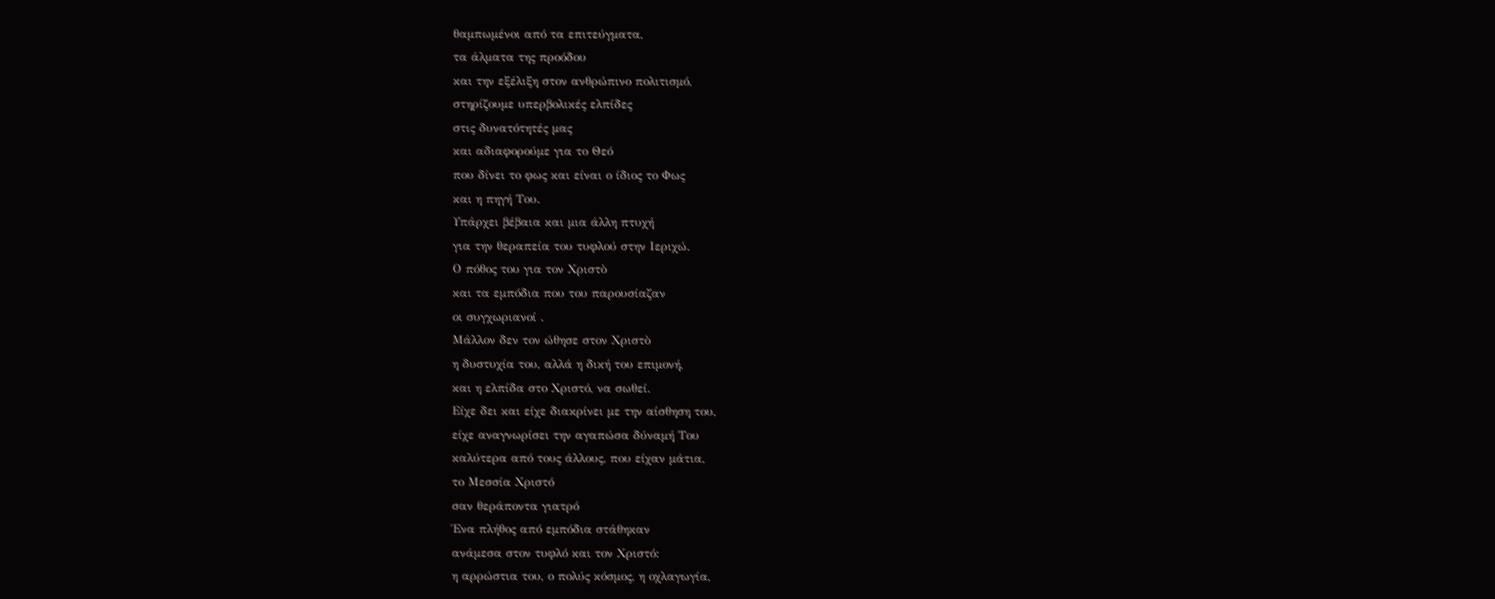θαμπωμένοι από τα επιτεύγματα,
τα άλματα της προόδου
και την εξέλιξη στον ανθρώπινο πολιτισμό,
στηρίζουμε υπερβολικές ελπίδες
στις δυνατότητές μας
και αδιαφορούμε για το Θεό
που δίνει το φως και είναι ο ίδιος το Φως
και η πηγή Του.
Υπάρχει βέβαια και μια άλλη πτυχή
για την θεραπεία του τυφλού στην Ιεριχώ.
Ο πόθος του για τον Χριστὸ
και τα εμπόδια που του παρουσίαζαν
οι συγχωριανοί .
Μάλλον δεν τον ώθησε στον Χριστὸ
η δυστυχία του, αλλά η δική του επιμονή,
και η ελπίδα στο Χριστό, να σωθεί.
Είχε δει και είχε διακρίνει με την αίσθηση του,
είχε αναγνωρίσει την αγαπώσα δύναμή Του
καλύτερα από τους άλλους, που είχαν μάτια,
το Μεσσία Χριστό
σαν θεράποντα γιατρό
Ένα πλήθος από εμπόδια στάθηκαν
ανάμεσα στον τυφλό και τον Χριστό:
η αρρώστια του, ο πολύς κόσμος, η οχλαγωγία,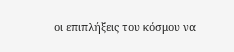οι επιπλήξεις του κόσμου να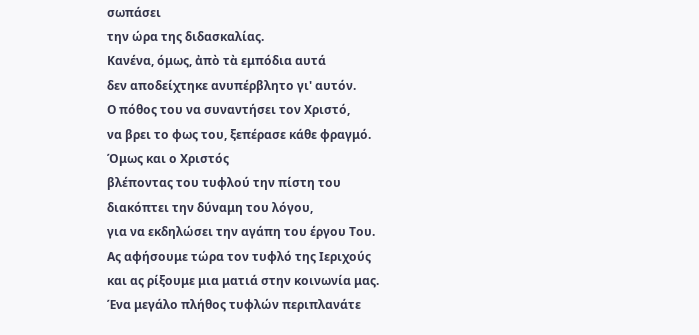σωπάσει
την ώρα της διδασκαλίας.
Κανένα, όμως, ἀπὸ τὰ εμπόδια αυτά
δεν αποδείχτηκε ανυπέρβλητο γι' αυτόν.
Ο πόθος του να συναντήσει τον Χριστό,
να βρει το φως του, ξεπέρασε κάθε φραγμό.
Όμως και ο Χριστός
βλέποντας του τυφλού την πίστη του
διακόπτει την δύναμη του λόγου,
για να εκδηλώσει την αγάπη του έργου Του.
Ας αφήσουμε τώρα τον τυφλό της Ιεριχούς
και ας ρίξουμε μια ματιά στην κοινωνία μας.
Ένα μεγάλο πλήθος τυφλών περιπλανάτε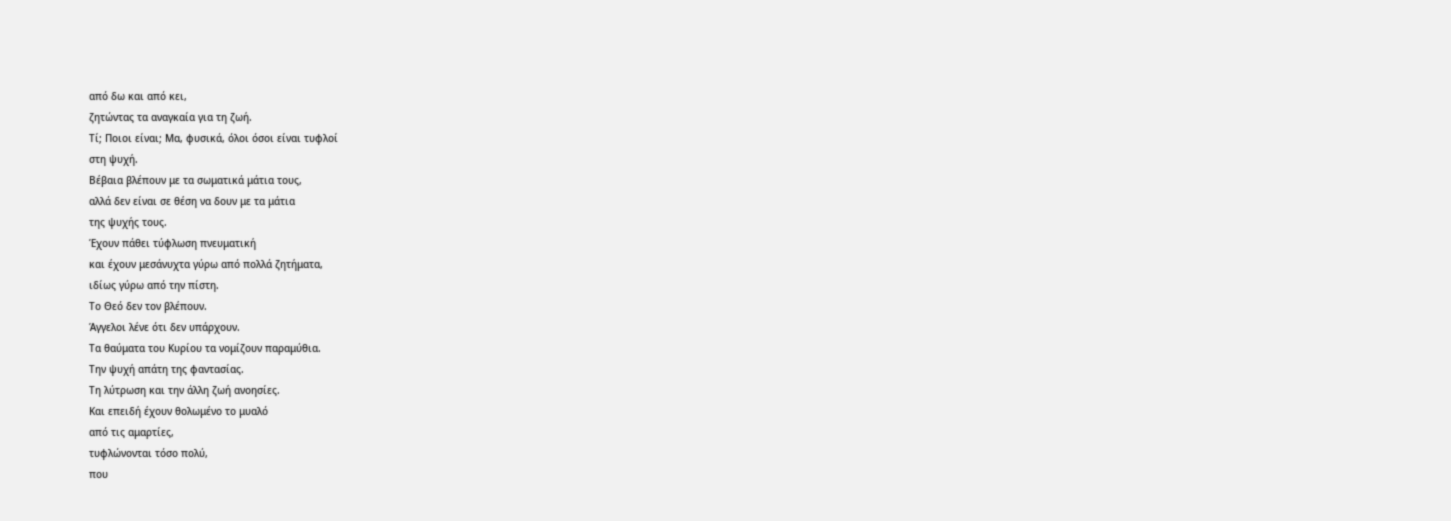από δω και από κει,
ζητώντας τα αναγκαία για τη ζωή.
Τί; Ποιοι είναι; Μα, φυσικά, όλοι όσοι είναι τυφλοί
στη ψυχή.
Βέβαια βλέπουν με τα σωματικά μάτια τους,
αλλά δεν είναι σε θέση να δουν με τα μάτια
της ψυχής τους.
Έχουν πάθει τύφλωση πνευματική
και έχουν μεσάνυχτα γύρω από πολλά ζητήματα,
ιδίως γύρω από την πίστη.
Το Θεό δεν τον βλέπουν.
Άγγελοι λένε ότι δεν υπάρχουν.
Τα θαύματα του Κυρίου τα νομίζουν παραμύθια.
Την ψυχή απάτη της φαντασίας.
Τη λύτρωση και την άλλη ζωή ανοησίες.
Και επειδή έχουν θολωμένο το μυαλό
από τις αμαρτίες,
τυφλώνονται τόσο πολύ,
που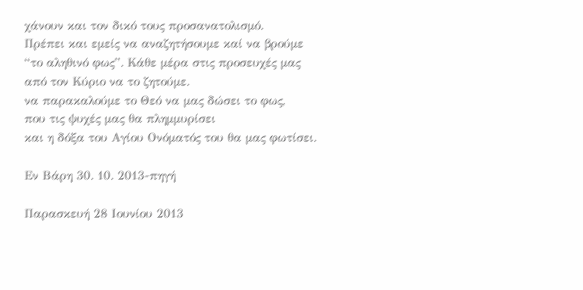χάνουν και τον δικό τους προσανατολισμό.
Πρέπει και εμείς να αναζητήσουμε καί να βρούμε
“το αληθινό φως”. Κάθε μέρα στις προσευχές μας
από τον Κύριο να το ζητούμε.
να παρακαλούμε το Θεό να μας δώσει το φως,
που τις ψυχές μας θα πλημμυρίσει
και η δόξα του Αγίου Ονόματός του θα μας φωτίσει.

Εν Βάρη 30. 10. 2013-πηγή

Παρασκευή 28 Ιουνίου 2013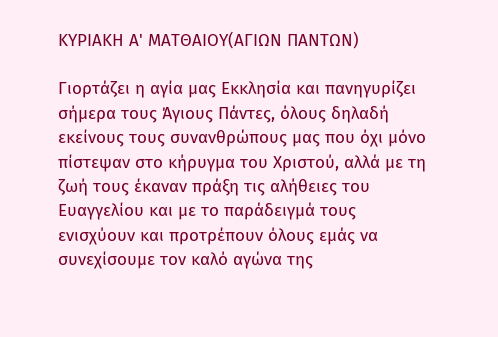ΚΥΡΙΑΚΗ Α' ΜΑΤΘΑΙΟΥ(ΑΓΙΩΝ ΠΑΝΤΩΝ)

Γιορτάζει η αγία μας Εκκλησία και πανηγυρίζει σήμερα τους Άγιους Πάντες, όλους δηλαδή εκείνους τους συνανθρώπους μας που όχι μόνο πίστεψαν στο κήρυγμα του Χριστού, αλλά με τη ζωή τους έκαναν πράξη τις αλήθειες του Ευαγγελίου και με το παράδειγμά τους ενισχύουν και προτρέπουν όλους εμάς να συνεχίσουμε τον καλό αγώνα της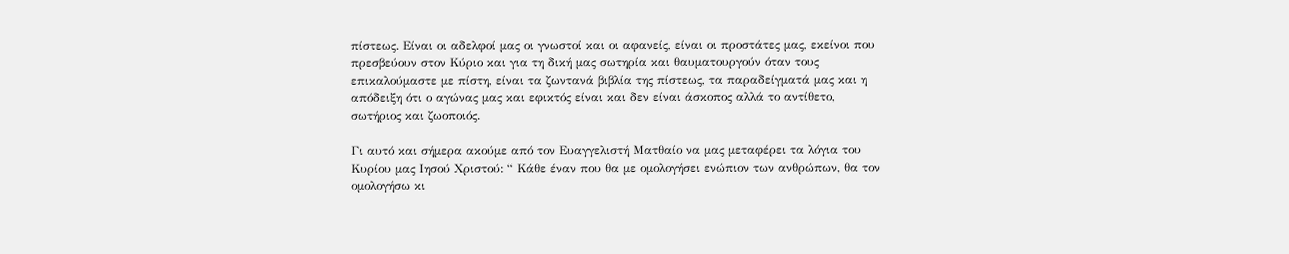πίστεως. Είναι οι αδελφοί μας οι γνωστοί και οι αφανείς, είναι οι προστάτες μας, εκείνοι που πρεσβεύουν στον Κύριο και για τη δική μας σωτηρία και θαυματουργούν όταν τους επικαλούμαστε με πίστη, είναι τα ζωντανά βιβλία της πίστεως, τα παραδείγματά μας και η απόδειξη ότι ο αγώνας μας και εφικτός είναι και δεν είναι άσκοπος αλλά το αντίθετο, σωτήριος και ζωοποιός.

Γι αυτό και σήμερα ακούμε από τον Ευαγγελιστή Ματθαίο να μας μεταφέρει τα λόγια του Κυρίου μας Ιησού Χριστού: “ Κάθε έναν που θα με ομολογήσει ενώπιον των ανθρώπων, θα τον ομολογήσω κι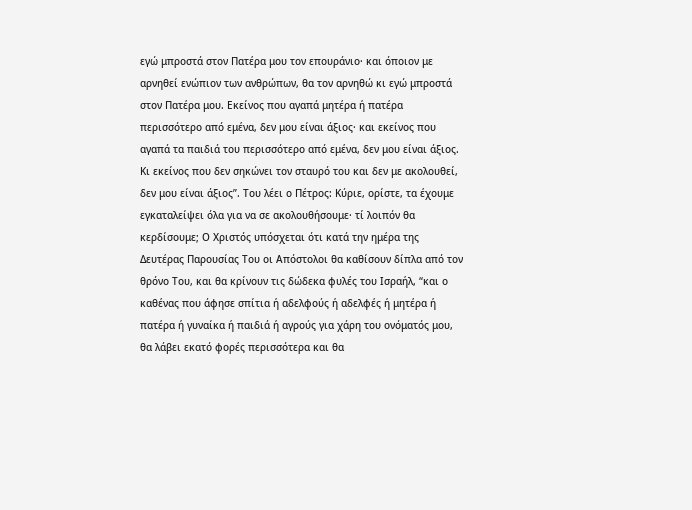εγώ μπροστά στον Πατέρα μου τον επουράνιο· και όποιον με αρνηθεί ενώπιον των ανθρώπων, θα τον αρνηθώ κι εγώ μπροστά στον Πατέρα μου. Εκείνος που αγαπά μητέρα ή πατέρα περισσότερο από εμένα, δεν μου είναι άξιος· και εκείνος που αγαπά τα παιδιά του περισσότερο από εμένα, δεν μου είναι άξιος. Κι εκείνος που δεν σηκώνει τον σταυρό του και δεν με ακολουθεί, δεν μου είναι άξιος”. Του λέει ο Πέτρος: Κύριε, ορίστε, τα έχουμε εγκαταλείψει όλα για να σε ακολουθήσουμε· τί λοιπόν θα κερδίσουμε; Ο Χριστός υπόσχεται ότι κατά την ημέρα της Δευτέρας Παρουσίας Του οι Απόστολοι θα καθίσουν δίπλα από τον θρόνο Του, και θα κρίνουν τις δώδεκα φυλές του Ισραήλ, “και ο καθένας που άφησε σπίτια ή αδελφούς ή αδελφές ή μητέρα ή πατέρα ή γυναίκα ή παιδιά ή αγρούς για χάρη του ονόματός μου, θα λάβει εκατό φορές περισσότερα και θα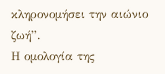κληρονομήσει την αιώνιο ζωή”.
Η ομολογία της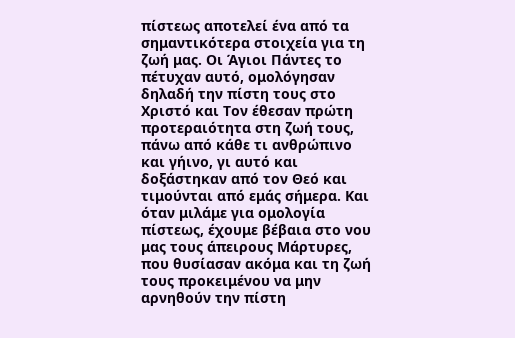πίστεως αποτελεί ένα από τα σημαντικότερα στοιχεία για τη ζωή μας. Οι Άγιοι Πάντες το πέτυχαν αυτό, ομολόγησαν δηλαδή την πίστη τους στο Χριστό και Τον έθεσαν πρώτη προτεραιότητα στη ζωή τους, πάνω από κάθε τι ανθρώπινο και γήινο, γι αυτό και δοξάστηκαν από τον Θεό και τιμούνται από εμάς σήμερα. Και όταν μιλάμε για ομολογία πίστεως, έχουμε βέβαια στο νου μας τους άπειρους Μάρτυρες, που θυσίασαν ακόμα και τη ζωή τους προκειμένου να μην αρνηθούν την πίστη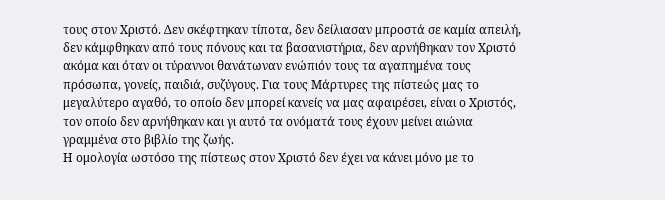τους στον Χριστό. Δεν σκέφτηκαν τίποτα, δεν δείλιασαν μπροστά σε καμία απειλή, δεν κάμφθηκαν από τους πόνους και τα βασανιστήρια, δεν αρνήθηκαν τον Χριστό ακόμα και όταν οι τύραννοι θανάτωναν ενώπιόν τους τα αγαπημένα τους πρόσωπα, γονείς, παιδιά, συζύγους. Για τους Μάρτυρες της πίστεώς μας το μεγαλύτερο αγαθό, το οποίο δεν μπορεί κανείς να μας αφαιρέσει, είναι ο Χριστός, τον οποίο δεν αρνήθηκαν και γι αυτό τα ονόματά τους έχουν μείνει αιώνια γραμμένα στο βιβλίο της ζωής.
Η ομολογία ωστόσο της πίστεως στον Χριστό δεν έχει να κάνει μόνο με το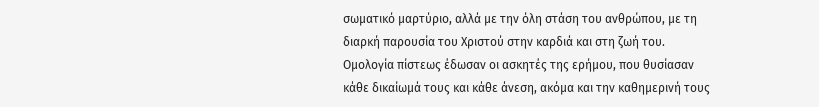σωματικό μαρτύριο, αλλά με την όλη στάση του ανθρώπου, με τη διαρκή παρουσία του Χριστού στην καρδιά και στη ζωή του. Ομολογία πίστεως έδωσαν οι ασκητές της ερήμου, που θυσίασαν κάθε δικαίωμά τους και κάθε άνεση, ακόμα και την καθημερινή τους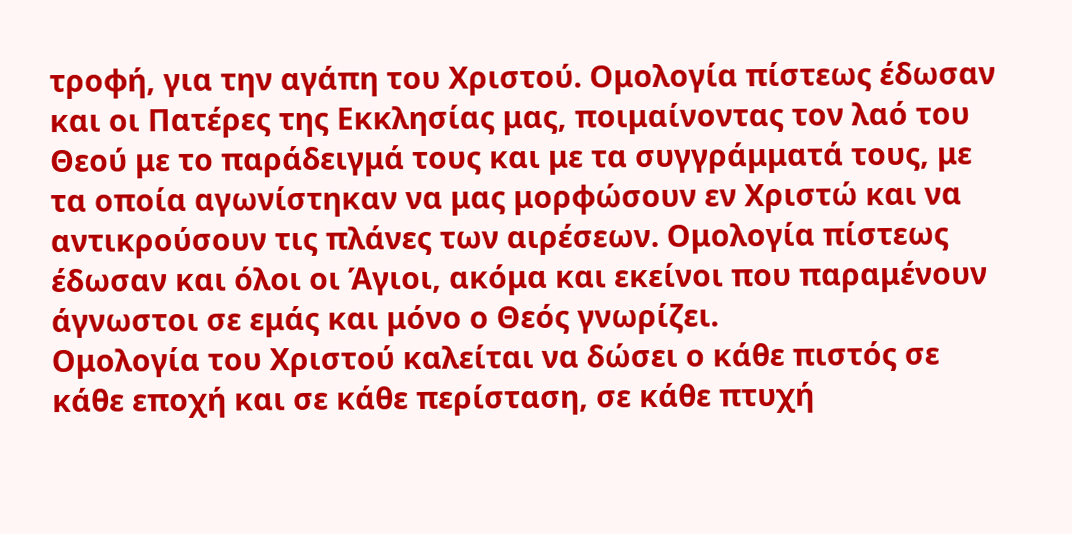τροφή, για την αγάπη του Χριστού. Ομολογία πίστεως έδωσαν και οι Πατέρες της Εκκλησίας μας, ποιμαίνοντας τον λαό του Θεού με το παράδειγμά τους και με τα συγγράμματά τους, με τα οποία αγωνίστηκαν να μας μορφώσουν εν Χριστώ και να αντικρούσουν τις πλάνες των αιρέσεων. Ομολογία πίστεως έδωσαν και όλοι οι Άγιοι, ακόμα και εκείνοι που παραμένουν άγνωστοι σε εμάς και μόνο ο Θεός γνωρίζει.
Ομολογία του Χριστού καλείται να δώσει ο κάθε πιστός σε κάθε εποχή και σε κάθε περίσταση, σε κάθε πτυχή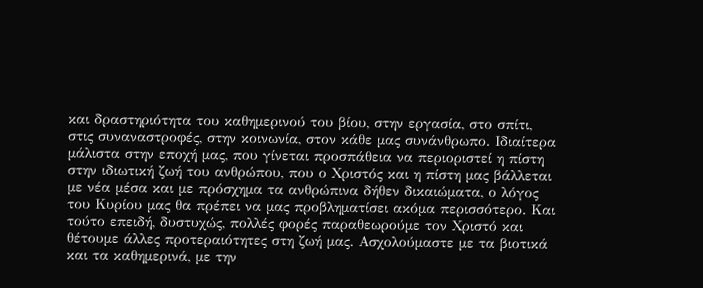και δραστηριότητα του καθημερινού του βίου, στην εργασία, στο σπίτι, στις συναναστροφές, στην κοινωνία, στον κάθε μας συνάνθρωπο. Ιδιαίτερα μάλιστα στην εποχή μας, που γίνεται προσπάθεια να περιοριστεί η πίστη στην ιδιωτική ζωή του ανθρώπου, που ο Χριστός και η πίστη μας βάλλεται με νέα μέσα και με πρόσχημα τα ανθρώπινα δήθεν δικαιώματα, ο λόγος του Κυρίου μας θα πρέπει να μας προβληματίσει ακόμα περισσότερο. Και τούτο επειδή, δυστυχώς, πολλές φορές παραθεωρούμε τον Χριστό και θέτουμε άλλες προτεραιότητες στη ζωή μας. Ασχολούμαστε με τα βιοτικά και τα καθημερινά, με την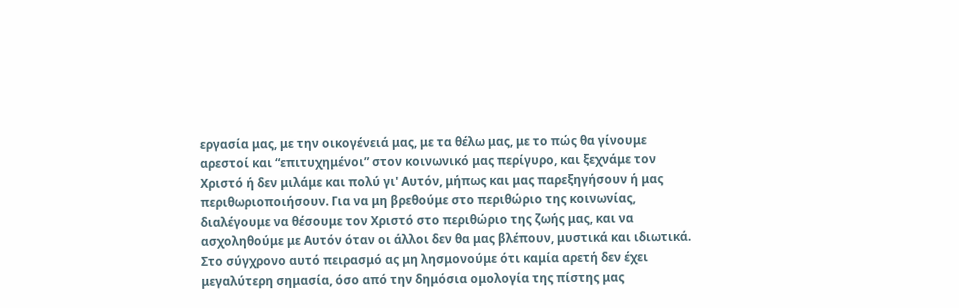εργασία μας, με την οικογένειά μας, με τα θέλω μας, με το πώς θα γίνουμε αρεστοί και “επιτυχημένοι” στον κοινωνικό μας περίγυρο, και ξεχνάμε τον Χριστό ή δεν μιλάμε και πολύ γι' Αυτόν, μήπως και μας παρεξηγήσουν ή μας περιθωριοποιήσουν. Για να μη βρεθούμε στο περιθώριο της κοινωνίας, διαλέγουμε να θέσουμε τον Χριστό στο περιθώριο της ζωής μας, και να ασχοληθούμε με Αυτόν όταν οι άλλοι δεν θα μας βλέπουν, μυστικά και ιδιωτικά.
Στο σύγχρονο αυτό πειρασμό ας μη λησμονούμε ότι καμία αρετή δεν έχει μεγαλύτερη σημασία, όσο από την δημόσια ομολογία της πίστης μας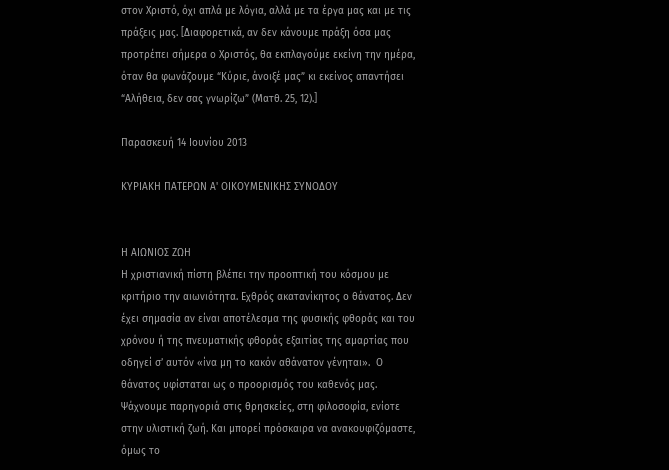στον Χριστό, όχι απλά με λόγια, αλλά με τα έργα μας και με τις πράξεις μας. [Διαφορετικά, αν δεν κάνουμε πράξη όσα μας προτρέπει σήμερα ο Χριστός, θα εκπλαγούμε εκείνη την ημέρα, όταν θα φωνάζουμε “Κύριε, άνοιξέ μας” κι εκείνος απαντήσει “Αλήθεια, δεν σας γνωρίζω” (Ματθ. 25, 12).]

Παρασκευή 14 Ιουνίου 2013

ΚΥΡΙΑΚΗ ΠΑΤΕΡΩΝ Α' ΟΙΚΟΥΜΕΝΙΚΗΣ ΣΥΝΟΔΟΥ


Η ΑΙΩΝΙΟΣ ΖΩΗ
Η χριστιανική πίστη βλέπει την προοπτική του κόσμου με κριτήριο την αιωνιότητα. Εχθρός ακατανίκητος ο θάνατος. Δεν έχει σημασία αν είναι αποτέλεσμα της φυσικής φθοράς και του χρόνου ή της πνευματικής φθοράς εξαιτίας της αμαρτίας που οδηγεί σ’ αυτόν «ίνα μη το κακόν αθάνατον γένηται».  Ο θάνατος υφίσταται ως ο προορισμός του καθενός μας. Ψάχνουμε παρηγοριά στις θρησκείες, στη φιλοσοφία, ενίοτε στην υλιστική ζωή. Και μπορεί πρόσκαιρα να ανακουφιζόμαστε, όμως το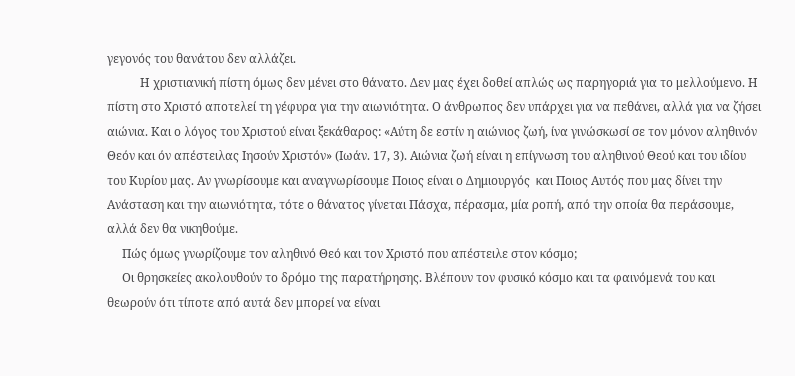γεγονός του θανάτου δεν αλλάζει.
           Η χριστιανική πίστη όμως δεν μένει στο θάνατο. Δεν μας έχει δοθεί απλώς ως παρηγοριά για το μελλούμενο. Η πίστη στο Χριστό αποτελεί τη γέφυρα για την αιωνιότητα. Ο άνθρωπος δεν υπάρχει για να πεθάνει, αλλά για να ζήσει αιώνια. Και ο λόγος του Χριστού είναι ξεκάθαρος: «Αύτη δε εστίν η αιώνιος ζωή, ίνα γινώσκωσί σε τον μόνον αληθινόν Θεόν και όν απέστειλας Ιησούν Χριστόν» (Ιωάν. 17, 3). Αιώνια ζωή είναι η επίγνωση του αληθινού Θεού και του ιδίου του Κυρίου μας. Αν γνωρίσουμε και αναγνωρίσουμε Ποιος είναι ο Δημιουργός  και Ποιος Αυτός που μας δίνει την Ανάσταση και την αιωνιότητα, τότε ο θάνατος γίνεται Πάσχα, πέρασμα, μία ροπή, από την οποία θα περάσουμε, αλλά δεν θα νικηθούμε.
     Πώς όμως γνωρίζουμε τον αληθινό Θεό και τον Χριστό που απέστειλε στον κόσμο;
     Οι θρησκείες ακολουθούν το δρόμο της παρατήρησης. Βλέπουν τον φυσικό κόσμο και τα φαινόμενά του και θεωρούν ότι τίποτε από αυτά δεν μπορεί να είναι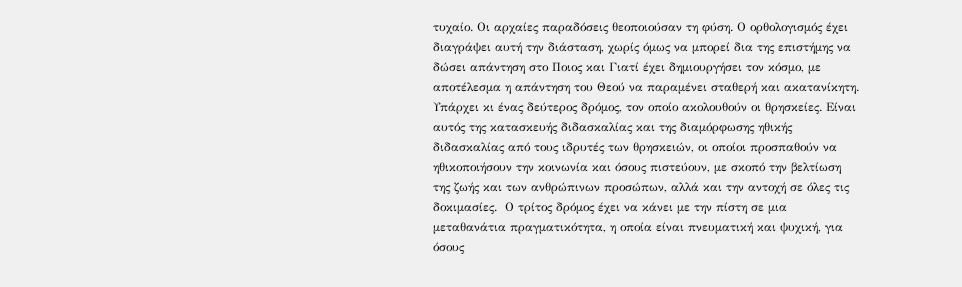τυχαίο. Οι αρχαίες παραδόσεις θεοποιούσαν τη φύση. Ο ορθολογισμός έχει διαγράψει αυτή την διάσταση, χωρίς όμως να μπορεί δια της επιστήμης να δώσει απάντηση στο Ποιος και Γιατί έχει δημιουργήσει τον κόσμο, με αποτέλεσμα η απάντηση του Θεού να παραμένει σταθερή και ακατανίκητη. Υπάρχει κι ένας δεύτερος δρόμος, τον οποίο ακολουθούν οι θρησκείες. Είναι αυτός της κατασκευής διδασκαλίας και της διαμόρφωσης ηθικής διδασκαλίας από τους ιδρυτές των θρησκειών, οι οποίοι προσπαθούν να ηθικοποιήσουν την κοινωνία και όσους πιστεύουν, με σκοπό την βελτίωση της ζωής και των ανθρώπινων προσώπων, αλλά και την αντοχή σε όλες τις δοκιμασίες.  Ο τρίτος δρόμος έχει να κάνει με την πίστη σε μια μεταθανάτια πραγματικότητα, η οποία είναι πνευματική και ψυχική, για όσους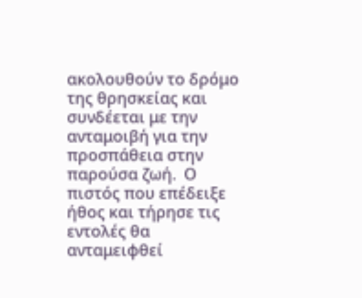ακολουθούν το δρόμο της θρησκείας και συνδέεται με την ανταμοιβή για την προσπάθεια στην παρούσα ζωή.  Ο πιστός που επέδειξε ήθος και τήρησε τις εντολές θα ανταμειφθεί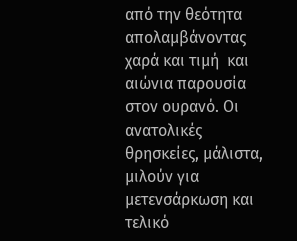από την θεότητα απολαμβάνοντας χαρά και τιμή  και αιώνια παρουσία στον ουρανό. Οι ανατολικές θρησκείες, μάλιστα, μιλούν για μετενσάρκωση και τελικό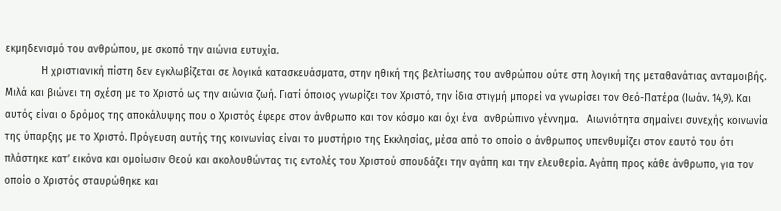εκμηδενισμό του ανθρώπου, με σκοπό την αιώνια ευτυχία.
            Η χριστιανική πίστη δεν εγκλωβίζεται σε λογικά κατασκευάσματα, στην ηθική της βελτίωσης του ανθρώπου ούτε στη λογική της μεταθανάτιας ανταμοιβής. Μιλά και βιώνει τη σχέση με το Χριστό ως την αιώνια ζωή. Γιατί όποιος γνωρίζει τον Χριστό, την ίδια στιγμή μπορεί να γνωρίσει τον Θεό-Πατέρα (Ιωάν. 14,9). Και αυτός είναι ο δρόμος της αποκάλυψης που ο Χριστός έφερε στον άνθρωπο και τον κόσμο και όχι ένα  ανθρώπινο γέννημα.   Αιωνιότητα σημαίνει συνεχής κοινωνία της ύπαρξης με το Χριστό. Πρόγευση αυτής της κοινωνίας είναι το μυστήριο της Εκκλησίας, μέσα από το οποίο ο άνθρωπος υπενθυμίζει στον εαυτό του ότι πλάστηκε κατ’ εικόνα και ομοίωσιν Θεού και ακολουθώντας τις εντολές του Χριστού σπουδάζει την αγάπη και την ελευθερία. Αγάπη προς κάθε άνθρωπο, για τον οποίο ο Χριστός σταυρώθηκε και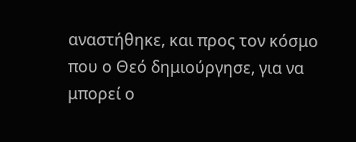αναστήθηκε, και προς τον κόσμο που ο Θεό δημιούργησε, για να μπορεί ο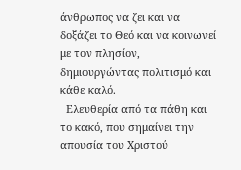άνθρωπος να ζει και να δοξάζει το Θεό και να κοινωνεί με τον πλησίον, δημιουργώντας πολιτισμό και κάθε καλό.
  Ελευθερία από τα πάθη και το κακό, που σημαίνει την απουσία του Χριστού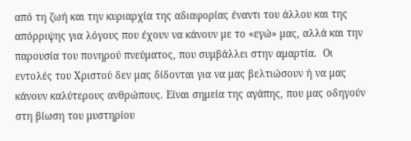από τη ζωή και την κυριαρχία της αδιαφορίας έναντι του άλλου και της απόρριψης για λόγους που έχουν να κάνουν με το «εγώ» μας, αλλά και την παρουσία του πονηρού πνεύματος, που συμβάλλει στην αμαρτία.  Οι εντολές του Χριστού δεν μας δίδονται για να μας βελτιώσουν ή να μας κάνουν καλύτερους ανθρώπους. Είναι σημεία της αγάπης, που μας οδηγούν στη βίωση του μυστηρίου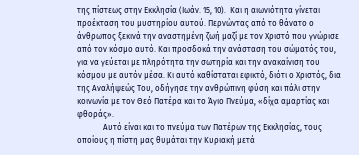της πίστεως στην Εκκλησία (Ιωάν. 15, 10).  Και η αιωνιότητα γίνεται προέκταση του μυστηρίου αυτού. Περνώντας από το θάνατο ο άνθρωπος ξεκινά την αναστημένη ζωή μαζί με τον Χριστό που γνώρισε από τον κόσμο αυτό. Και προσδοκά την ανάσταση του σώματός του, για να γεύεται με πληρότητα την σωτηρία και την ανακαίνιση του κόσμου με αυτόν μέσα. Κι αυτό καθίσταται εφικτό, διότι ο Χριστός, δια της Αναλήψεώς Του, οδήγησε την ανθρώπινη φύση και πάλι στην κοινωνία με τον Θεό Πατέρα και το Άγιο Πνεύμα, «δίχα αμαρτίας και φθοράς».
             Αυτό είναι και το πνεύμα των Πατέρων της Εκκλησίας, τους οποίους η πίστη μας θυμάται την Κυριακή μετά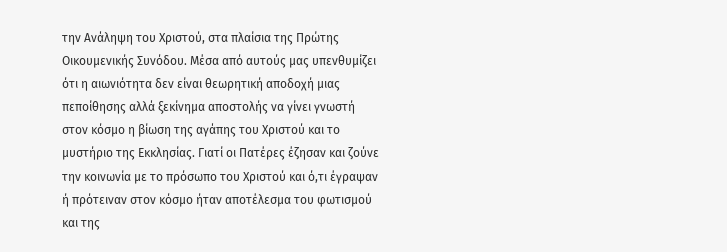την Ανάληψη του Χριστού, στα πλαίσια της Πρώτης Οικουμενικής Συνόδου. Μέσα από αυτούς μας υπενθυμίζει ότι η αιωνιότητα δεν είναι θεωρητική αποδοχή μιας πεποίθησης αλλά ξεκίνημα αποστολής να γίνει γνωστή στον κόσμο η βίωση της αγάπης του Χριστού και το μυστήριο της Εκκλησίας. Γιατί οι Πατέρες έζησαν και ζούνε την κοινωνία με το πρόσωπο του Χριστού και ό,τι έγραψαν ή πρότειναν στον κόσμο ήταν αποτέλεσμα του φωτισμού και της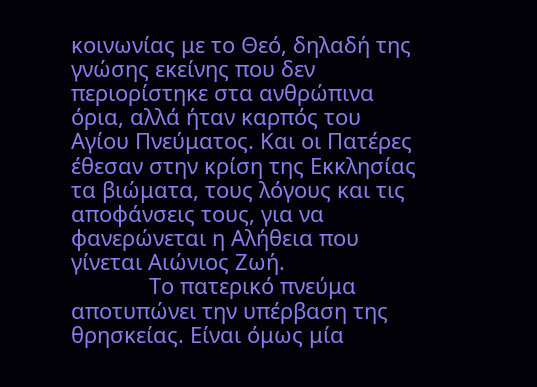κοινωνίας με το Θεό, δηλαδή της γνώσης εκείνης που δεν περιορίστηκε στα ανθρώπινα όρια, αλλά ήταν καρπός του Αγίου Πνεύματος. Και οι Πατέρες έθεσαν στην κρίση της Εκκλησίας τα βιώματα, τους λόγους και τις αποφάνσεις τους, για να φανερώνεται η Αλήθεια που γίνεται Αιώνιος Ζωή.
             Το πατερικό πνεύμα αποτυπώνει την υπέρβαση της θρησκείας. Είναι όμως μία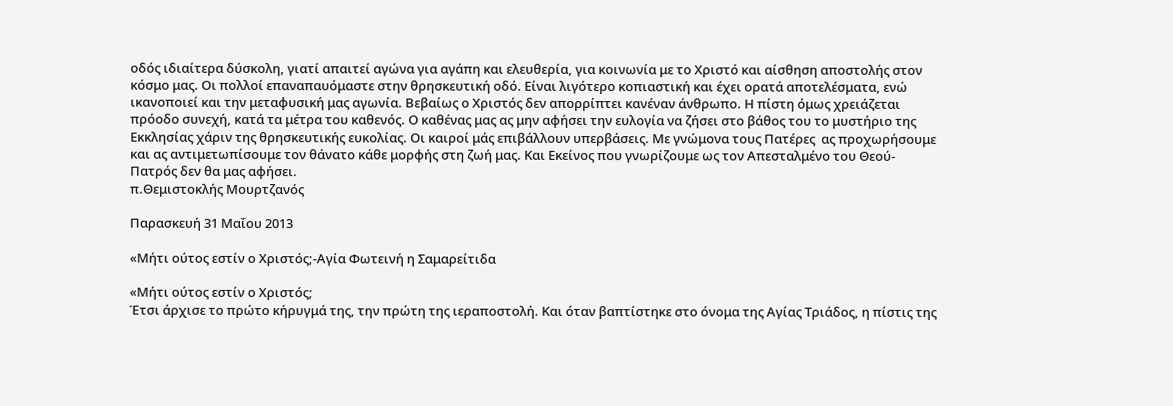οδός ιδιαίτερα δύσκολη, γιατί απαιτεί αγώνα για αγάπη και ελευθερία, για κοινωνία με το Χριστό και αίσθηση αποστολής στον κόσμο μας. Οι πολλοί επαναπαυόμαστε στην θρησκευτική οδό. Είναι λιγότερο κοπιαστική και έχει ορατά αποτελέσματα, ενώ ικανοποιεί και την μεταφυσική μας αγωνία. Βεβαίως ο Χριστός δεν απορρίπτει κανέναν άνθρωπο. Η πίστη όμως χρειάζεται πρόοδο συνεχή, κατά τα μέτρα του καθενός. Ο καθένας μας ας μην αφήσει την ευλογία να ζήσει στο βάθος του το μυστήριο της Εκκλησίας χάριν της θρησκευτικής ευκολίας. Οι καιροί μάς επιβάλλουν υπερβάσεις. Με γνώμονα τους Πατέρες  ας προχωρήσουμε και ας αντιμετωπίσουμε τον θάνατο κάθε μορφής στη ζωή μας. Και Εκείνος που γνωρίζουμε ως τον Απεσταλμένο του Θεού-Πατρός δεν θα μας αφήσει.
π.Θεμιστοκλής Μουρτζανός

Παρασκευή 31 Μαΐου 2013

«Μήτι ούτος εστίν ο Χριστός;-Αγία Φωτεινή η Σαμαρείτιδα

«Μήτι ούτος εστίν ο Χριστός;
Έτσι άρχισε το πρώτο κήρυγμά της, την πρώτη της ιεραποστολή. Και όταν βαπτίστηκε στο όνομα της Αγίας Τριάδος, η πίστις της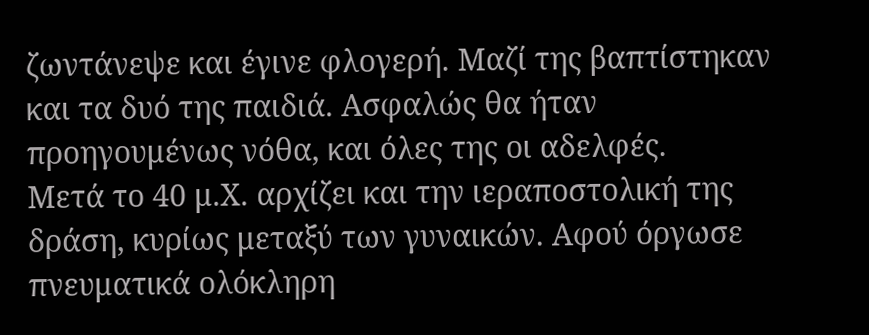ζωντάνεψε και έγινε φλογερή. Μαζί της βαπτίστηκαν και τα δυό της παιδιά. Ασφαλώς θα ήταν προηγουμένως νόθα, και όλες της οι αδελφές.
Μετά το 40 μ.Χ. αρχίζει και την ιεραποστολική της δράση, κυρίως μεταξύ των γυναικών. Αφού όργωσε πνευματικά ολόκληρη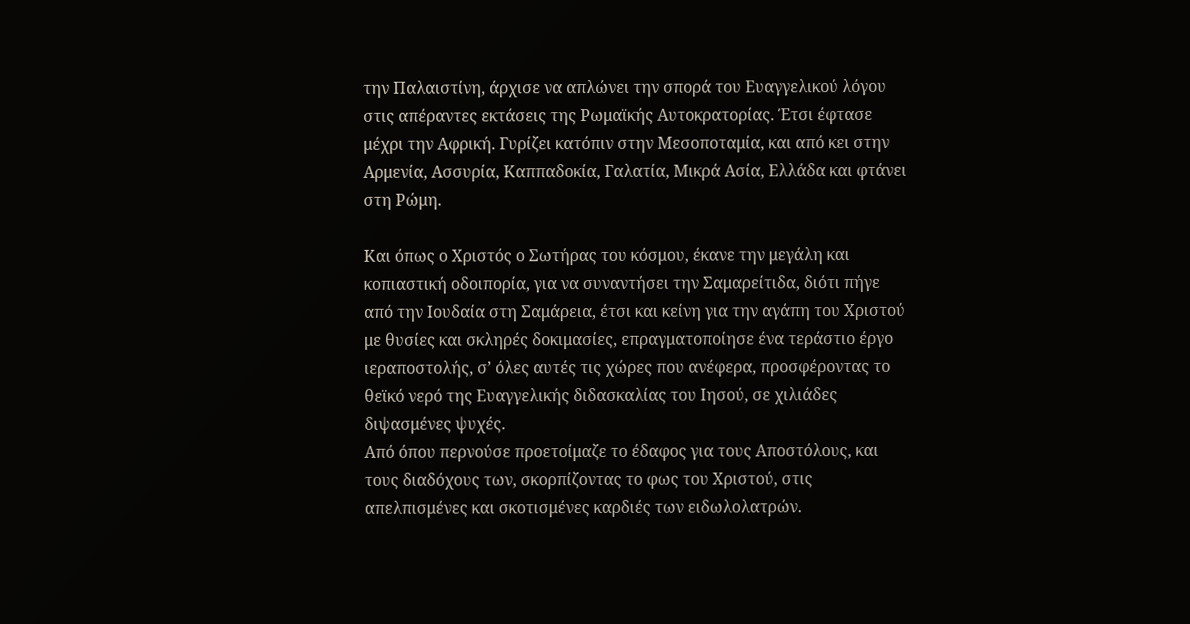την Παλαιστίνη, άρχισε να απλώνει την σπορά του Ευαγγελικού λόγου στις απέραντες εκτάσεις της Ρωμαϊκής Αυτοκρατορίας. Έτσι έφτασε μέχρι την Αφρική. Γυρίζει κατόπιν στην Μεσοποταμία, και από κει στην Αρμενία, Ασσυρία, Καππαδοκία, Γαλατία, Μικρά Ασία, Ελλάδα και φτάνει στη Ρώμη.

Και όπως ο Χριστός ο Σωτήρας του κόσμου, έκανε την μεγάλη και κοπιαστική οδοιπορία, για να συναντήσει την Σαμαρείτιδα, διότι πήγε από την Ιουδαία στη Σαμάρεια, έτσι και κείνη για την αγάπη του Χριστού με θυσίες και σκληρές δοκιμασίες, επραγματοποίησε ένα τεράστιο έργο ιεραποστολής, σ’ όλες αυτές τις χώρες που ανέφερα, προσφέροντας το θεϊκό νερό της Ευαγγελικής διδασκαλίας του Ιησού, σε χιλιάδες διψασμένες ψυχές.
Από όπου περνούσε προετοίμαζε το έδαφος για τους Αποστόλους, και τους διαδόχους των, σκορπίζοντας το φως του Χριστού, στις απελπισμένες και σκοτισμένες καρδιές των ειδωλολατρών.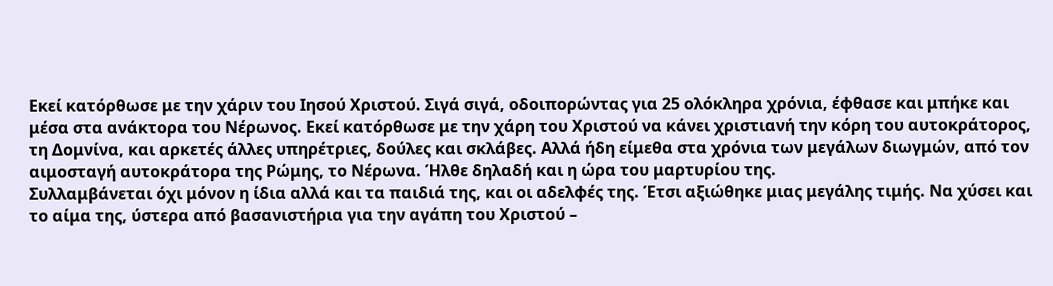Εκεί κατόρθωσε με την χάριν του Ιησού Χριστού. Σιγά σιγά, οδοιπορώντας για 25 ολόκληρα χρόνια, έφθασε και μπήκε και μέσα στα ανάκτορα του Νέρωνος. Εκεί κατόρθωσε με την χάρη του Χριστού να κάνει χριστιανή την κόρη του αυτοκράτορος, τη Δομνίνα, και αρκετές άλλες υπηρέτριες, δούλες και σκλάβες. Αλλά ήδη είμεθα στα χρόνια των μεγάλων διωγμών, από τον αιμοσταγή αυτοκράτορα της Ρώμης, το Νέρωνα. Ήλθε δηλαδή και η ώρα του μαρτυρίου της.
Συλλαμβάνεται όχι μόνον η ίδια αλλά και τα παιδιά της, και οι αδελφές της. Έτσι αξιώθηκε μιας μεγάλης τιμής. Να χύσει και το αίμα της, ύστερα από βασανιστήρια για την αγάπη του Χριστού –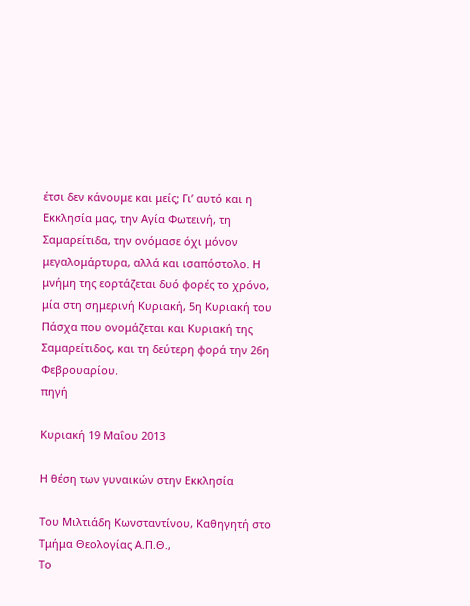έτσι δεν κάνουμε και μείς; Γι’ αυτό και η Εκκλησία μας, την Αγία Φωτεινή, τη Σαμαρείτιδα, την ονόμασε όχι μόνον μεγαλομάρτυρα, αλλά και ισαπόστολο. Η μνήμη της εορτάζεται δυό φορές το χρόνο, μία στη σημερινή Κυριακή, 5η Κυριακή του Πάσχα που ονομάζεται και Κυριακή της Σαμαρείτιδος, και τη δεύτερη φορά την 26η Φεβρουαρίου.
πηγή

Κυριακή 19 Μαΐου 2013

Η θέση των γυναικών στην Εκκλησία

Του Μιλτιάδη Κωνσταντίνου, Καθηγητή στο Τμήμα Θεολογίας Α.Π.Θ.,
Το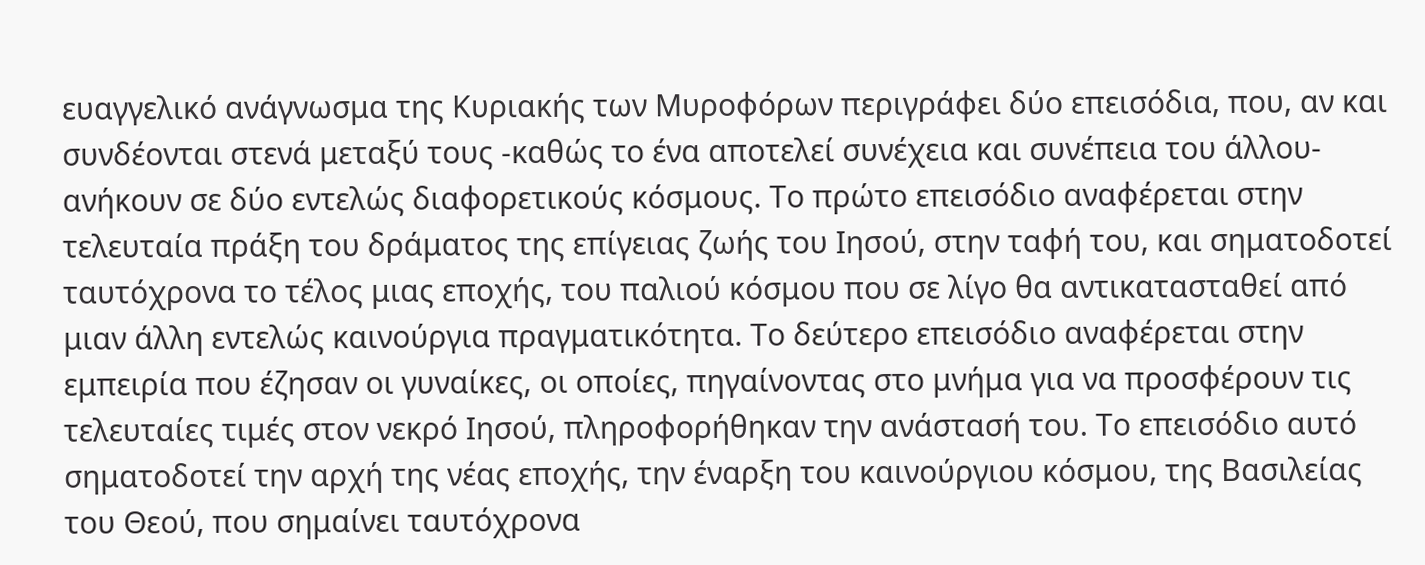ευαγγελικό ανάγνωσμα της Κυριακής των Μυροφόρων περιγράφει δύο επεισόδια, που, αν και συνδέονται στενά μεταξύ τους -καθώς το ένα αποτελεί συνέχεια και συνέπεια του άλλου- ανήκουν σε δύο εντελώς διαφορετικούς κόσμους. Το πρώτο επεισόδιο αναφέρεται στην τελευταία πράξη του δράματος της επίγειας ζωής του Ιησού, στην ταφή του, και σηματοδοτεί ταυτόχρονα το τέλος μιας εποχής, του παλιού κόσμου που σε λίγο θα αντικατασταθεί από μιαν άλλη εντελώς καινούργια πραγματικότητα. Το δεύτερο επεισόδιο αναφέρεται στην εμπειρία που έζησαν οι γυναίκες, οι οποίες, πηγαίνοντας στο μνήμα για να προσφέρουν τις τελευταίες τιμές στον νεκρό Ιησού, πληροφορήθηκαν την ανάστασή του. Το επεισόδιο αυτό σηματοδοτεί την αρχή της νέας εποχής, την έναρξη του καινούργιου κόσμου, της Βασιλείας του Θεού, που σημαίνει ταυτόχρονα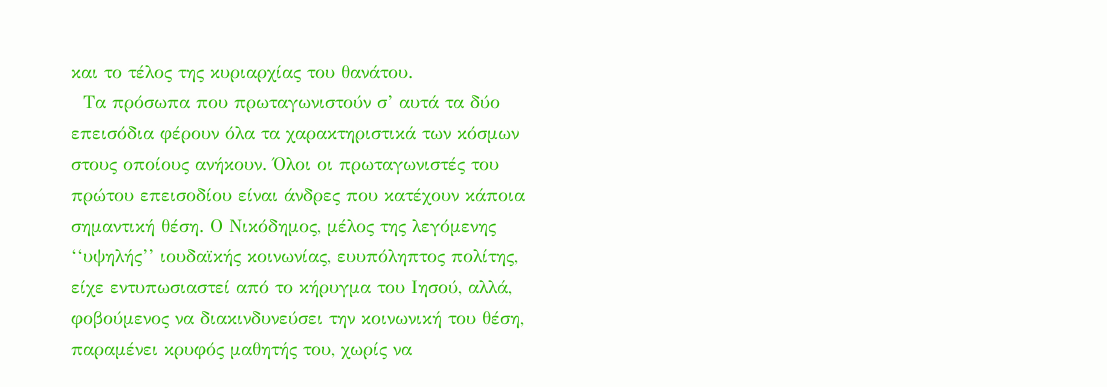και το τέλος της κυριαρχίας του θανάτου.
  Τα πρόσωπα που πρωταγωνιστούν σ’ αυτά τα δύο επεισόδια φέρουν όλα τα χαρακτηριστικά των κόσμων στους οποίους ανήκουν. Όλοι οι πρωταγωνιστές του πρώτου επεισοδίου είναι άνδρες που κατέχουν κάποια σημαντική θέση. Ο Νικόδημος, μέλος της λεγόμενης ‘‘υψηλής’’ ιουδαϊκής κοινωνίας, ευυπόληπτος πολίτης, είχε εντυπωσιαστεί από το κήρυγμα του Ιησού, αλλά, φοβούμενος να διακινδυνεύσει την κοινωνική του θέση, παραμένει κρυφός μαθητής του, χωρίς να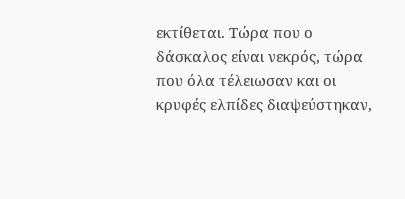εκτίθεται. Τώρα που ο δάσκαλος είναι νεκρός, τώρα που όλα τέλειωσαν και οι κρυφές ελπίδες διαψεύστηκαν,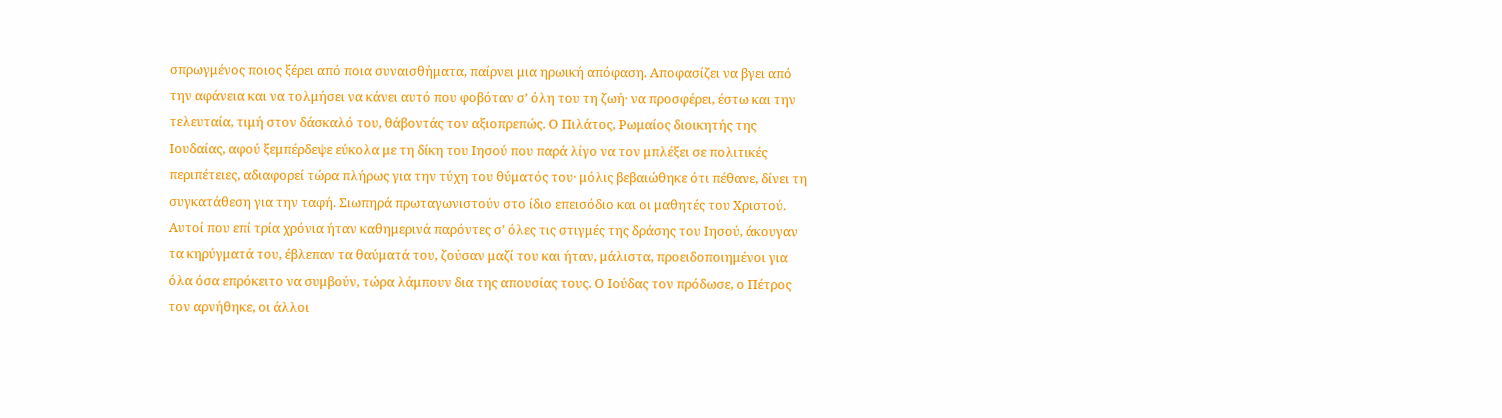σπρωγμένος ποιος ξέρει από ποια συναισθήματα, παίρνει μια ηρωική απόφαση. Αποφασίζει να βγει από την αφάνεια και να τολμήσει να κάνει αυτό που φοβόταν σ’ όλη του τη ζωή· να προσφέρει, έστω και την τελευταία, τιμή στον δάσκαλό του, θάβοντάς τον αξιοπρεπώς. Ο Πιλάτος, Ρωμαίος διοικητής της Ιουδαίας, αφού ξεμπέρδεψε εύκολα με τη δίκη του Ιησού που παρά λίγο να τον μπλέξει σε πολιτικές περιπέτειες, αδιαφορεί τώρα πλήρως για την τύχη του θύματός του· μόλις βεβαιώθηκε ότι πέθανε, δίνει τη συγκατάθεση για την ταφή. Σιωπηρά πρωταγωνιστούν στο ίδιο επεισόδιο και οι μαθητές του Χριστού. Αυτοί που επί τρία χρόνια ήταν καθημερινά παρόντες σ’ όλες τις στιγμές της δράσης του Ιησού, άκουγαν τα κηρύγματά του, έβλεπαν τα θαύματά του, ζούσαν μαζί του και ήταν, μάλιστα, προειδοποιημένοι για όλα όσα επρόκειτο να συμβούν, τώρα λάμπουν δια της απουσίας τους. Ο Ιούδας τον πρόδωσε, ο Πέτρος τον αρνήθηκε, οι άλλοι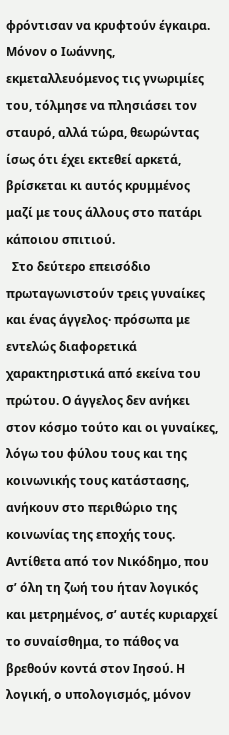φρόντισαν να κρυφτούν έγκαιρα. Μόνον ο Ιωάννης, εκμεταλλευόμενος τις γνωριμίες του, τόλμησε να πλησιάσει τον σταυρό, αλλά τώρα, θεωρώντας ίσως ότι έχει εκτεθεί αρκετά, βρίσκεται κι αυτός κρυμμένος μαζί με τους άλλους στο πατάρι κάποιου σπιτιού.
  Στο δεύτερο επεισόδιο πρωταγωνιστούν τρεις γυναίκες και ένας άγγελος· πρόσωπα με εντελώς διαφορετικά χαρακτηριστικά από εκείνα του πρώτου. Ο άγγελος δεν ανήκει στον κόσμο τούτο και οι γυναίκες, λόγω του φύλου τους και της κοινωνικής τους κατάστασης, ανήκουν στο περιθώριο της κοινωνίας της εποχής τους. Αντίθετα από τον Νικόδημο, που σ’ όλη τη ζωή του ήταν λογικός και μετρημένος, σ’ αυτές κυριαρχεί το συναίσθημα, το πάθος να βρεθούν κοντά στον Ιησού. Η λογική, ο υπολογισμός, μόνον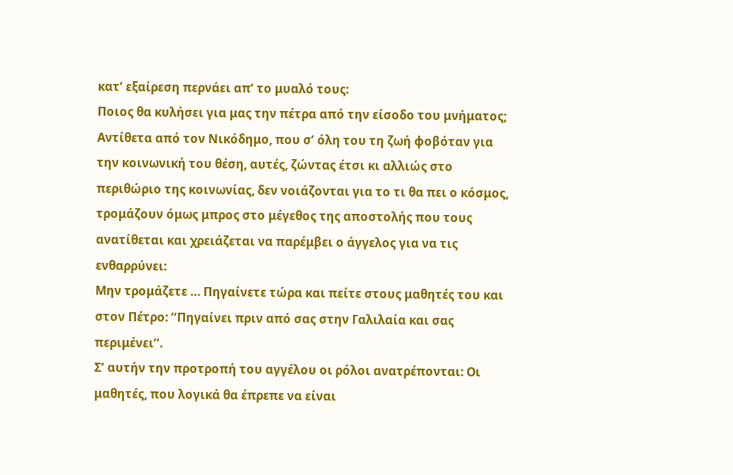κατ’ εξαίρεση περνάει απ’ το μυαλό τους:
Ποιος θα κυλήσει για μας την πέτρα από την είσοδο του μνήματος;
Αντίθετα από τον Νικόδημο, που σ’ όλη του τη ζωή φοβόταν για την κοινωνική του θέση, αυτές, ζώντας έτσι κι αλλιώς στο περιθώριο της κοινωνίας, δεν νοιάζονται για το τι θα πει ο κόσμος, τρομάζουν όμως μπρος στο μέγεθος της αποστολής που τους ανατίθεται και χρειάζεται να παρέμβει ο άγγελος για να τις ενθαρρύνει:
Μην τρομάζετε … Πηγαίνετε τώρα και πείτε στους μαθητές του και στον Πέτρο: ‘‘Πηγαίνει πριν από σας στην Γαλιλαία και σας περιμένει’’.
Σ’ αυτήν την προτροπή του αγγέλου οι ρόλοι ανατρέπονται: Οι μαθητές, που λογικά θα έπρεπε να είναι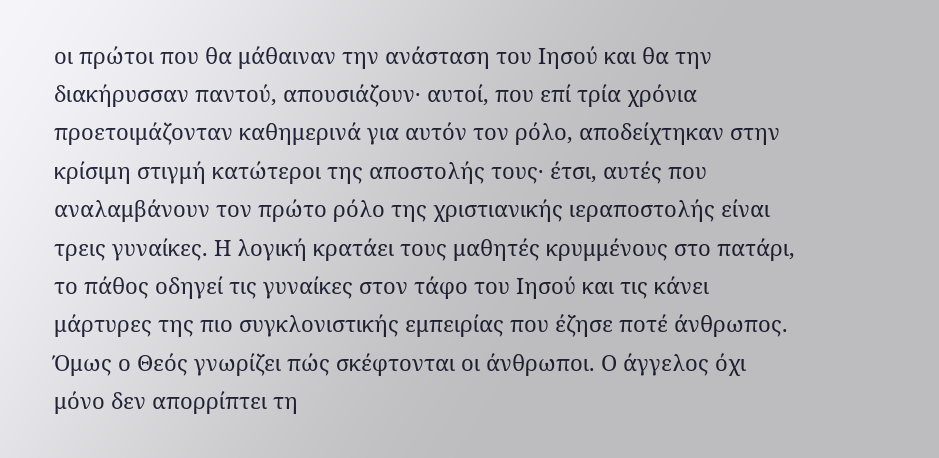οι πρώτοι που θα μάθαιναν την ανάσταση του Ιησού και θα την διακήρυσσαν παντού, απουσιάζουν· αυτοί, που επί τρία χρόνια προετοιμάζονταν καθημερινά για αυτόν τον ρόλο, αποδείχτηκαν στην κρίσιμη στιγμή κατώτεροι της αποστολής τους· έτσι, αυτές που αναλαμβάνουν τον πρώτο ρόλο της χριστιανικής ιεραποστολής είναι τρεις γυναίκες. Η λογική κρατάει τους μαθητές κρυμμένους στο πατάρι, το πάθος οδηγεί τις γυναίκες στον τάφο του Ιησού και τις κάνει μάρτυρες της πιο συγκλονιστικής εμπειρίας που έζησε ποτέ άνθρωπος. Όμως ο Θεός γνωρίζει πώς σκέφτονται οι άνθρωποι. Ο άγγελος όχι μόνο δεν απορρίπτει τη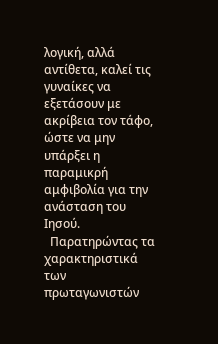λογική, αλλά αντίθετα, καλεί τις γυναίκες να εξετάσουν με ακρίβεια τον τάφο, ώστε να μην υπάρξει η παραμικρή αμφιβολία για την ανάσταση του Ιησού.
  Παρατηρώντας τα χαρακτηριστικά των πρωταγωνιστών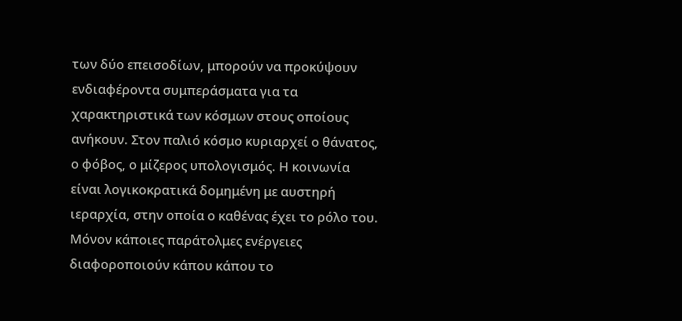των δύο επεισοδίων, μπορούν να προκύψουν ενδιαφέροντα συμπεράσματα για τα χαρακτηριστικά των κόσμων στους οποίους ανήκουν. Στον παλιό κόσμο κυριαρχεί ο θάνατος, ο φόβος, ο μίζερος υπολογισμός. Η κοινωνία είναι λογικοκρατικά δομημένη με αυστηρή ιεραρχία, στην οποία ο καθένας έχει το ρόλο του. Μόνον κάποιες παράτολμες ενέργειες διαφοροποιούν κάπου κάπου το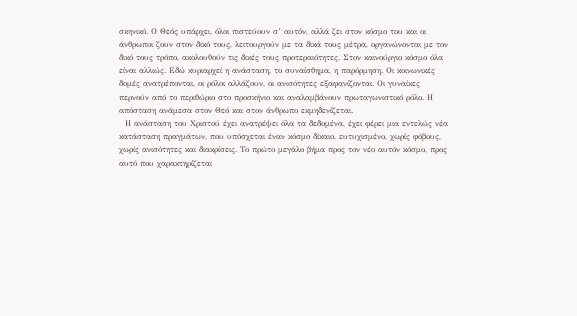σκηνικό. Ο Θεός υπάρχει, όλοι πιστεύουν σ’ αυτόν, αλλά ζει στον κόσμο του και οι άνθρωποι ζουν στον δικό τους, λειτουργούν με τα δικά τους μέτρα, οργανώνονται με τον δικό τους τρόπο, ακολουθούν τις δικές τους προτεραιότητες. Στον καινούργιο κόσμο όλα είναι αλλιώς. Εδώ κυριαρχεί η ανάσταση, το συναίσθημα, η παρόρμηση. Οι κοινωνικές δομές ανατρέπονται, οι ρόλοι αλλάζουν, οι ανισότητες εξαφανίζονται. Οι γυναίκες περνούν από το περιθώριο στο προσκήνιο και αναλαμβάνουν πρωταγωνιστικό ρόλο. Η απόσταση ανάμεσα στον Θεό και στον άνθρωπο εκμηδενίζεται.
  Η ανάσταση του Χριστού έχει ανατρέψει όλα τα δεδομένα, έχει φέρει μια εντελώς νέα κατάσταση πραγμάτων, που υπόσχεται έναν κόσμο δίκαιο, ευτυχισμένο, χωρίς φόβους, χωρίς ανισότητες και διακρίσεις. Το πρώτο μεγάλο βήμα προς τον νέο αυτόν κόσμο, προς αυτό που χαρακτηρίζεται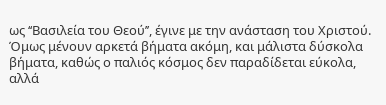ως ‘‘Βασιλεία του Θεού’’, έγινε με την ανάσταση του Χριστού. Όμως μένουν αρκετά βήματα ακόμη, και μάλιστα δύσκολα βήματα, καθώς ο παλιός κόσμος δεν παραδίδεται εύκολα, αλλά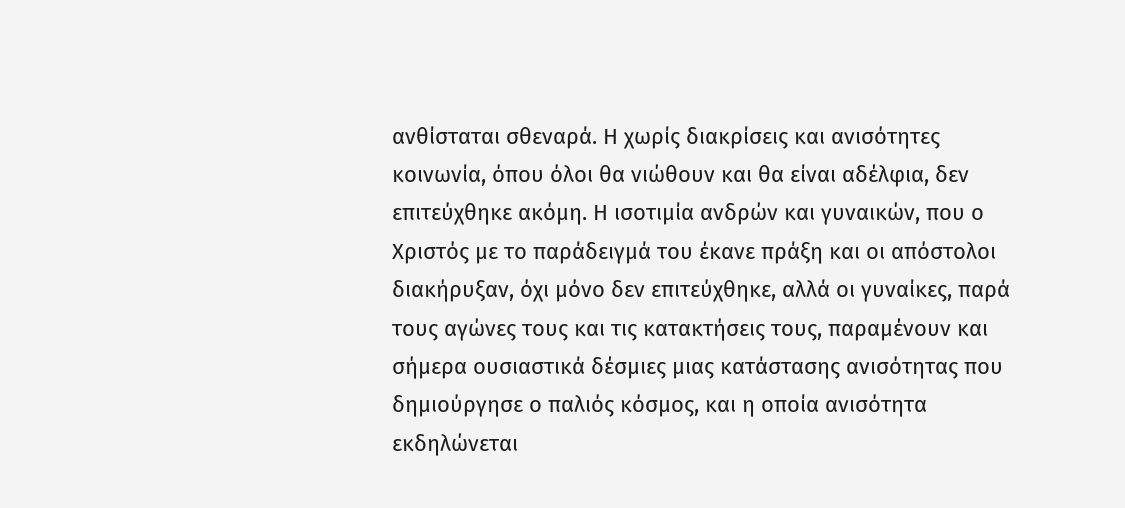ανθίσταται σθεναρά. Η χωρίς διακρίσεις και ανισότητες κοινωνία, όπου όλοι θα νιώθουν και θα είναι αδέλφια, δεν επιτεύχθηκε ακόμη. Η ισοτιμία ανδρών και γυναικών, που ο Χριστός με το παράδειγμά του έκανε πράξη και οι απόστολοι διακήρυξαν, όχι μόνο δεν επιτεύχθηκε, αλλά οι γυναίκες, παρά τους αγώνες τους και τις κατακτήσεις τους, παραμένουν και σήμερα ουσιαστικά δέσμιες μιας κατάστασης ανισότητας που δημιούργησε ο παλιός κόσμος, και η οποία ανισότητα εκδηλώνεται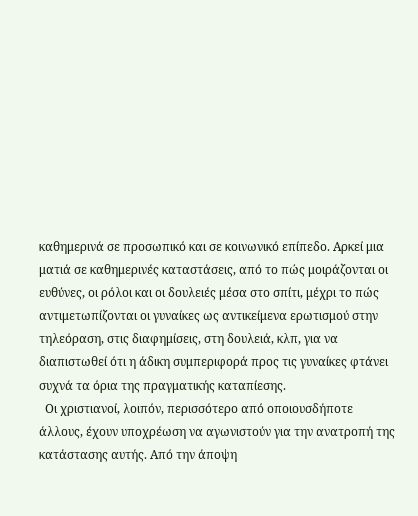καθημερινά σε προσωπικό και σε κοινωνικό επίπεδο. Αρκεί μια ματιά σε καθημερινές καταστάσεις, από το πώς μοιράζονται οι ευθύνες, οι ρόλοι και οι δουλειές μέσα στο σπίτι, μέχρι το πώς αντιμετωπίζονται οι γυναίκες ως αντικείμενα ερωτισμού στην τηλεόραση, στις διαφημίσεις, στη δουλειά, κλπ, για να διαπιστωθεί ότι η άδικη συμπεριφορά προς τις γυναίκες φτάνει συχνά τα όρια της πραγματικής καταπίεσης.
  Οι χριστιανοί, λοιπόν, περισσότερο από οποιουσδήποτε άλλους, έχουν υποχρέωση να αγωνιστούν για την ανατροπή της κατάστασης αυτής. Από την άποψη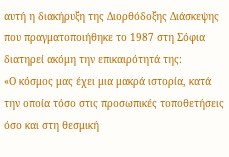αυτή η διακήρυξη της Διορθόδοξης Διάσκεψης που πραγματοποιήθηκε το 1987 στη Σόφια διατηρεί ακόμη την επικαιρότητά της:
«Ο κόσμος μας έχει μια μακρά ιστορία, κατά την οποία τόσο στις προσωπικές τοποθετήσεις όσο και στη θεσμική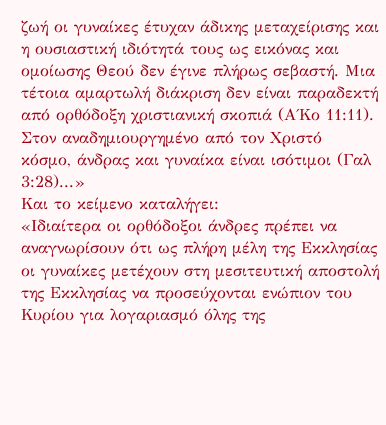ζωή οι γυναίκες έτυχαν άδικης μεταχείρισης και η ουσιαστική ιδιότητά τους ως εικόνας και ομοίωσης Θεού δεν έγινε πλήρως σεβαστή. Μια τέτοια αμαρτωλή διάκριση δεν είναι παραδεκτή από ορθόδοξη χριστιανική σκοπιά (Α΄Κο 11:11). Στον αναδημιουργημένο από τον Χριστό  κόσμο, άνδρας και γυναίκα είναι ισότιμοι (Γαλ 3:28)...»
Και το κείμενο καταλήγει:
«Ιδιαίτερα οι ορθόδοξοι άνδρες πρέπει να αναγνωρίσουν ότι ως πλήρη μέλη της Εκκλησίας οι γυναίκες μετέχουν στη μεσιτευτική αποστολή της Εκκλησίας να προσεύχονται ενώπιον του Κυρίου για λογαριασμό όλης της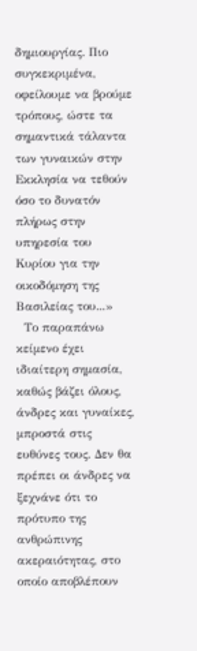δημιουργίας. Πιο συγκεκριμένα, οφείλουμε να βρούμε τρόπους, ώστε τα σημαντικά τάλαντα των γυναικών στην Εκκλησία να τεθούν όσο το δυνατόν πλήρως στην υπηρεσία του Κυρίου για την οικοδόμηση της Βασιλείας του...»
  Το παραπάνω κείμενο έχει ιδιαίτερη σημασία, καθώς βάζει όλους, άνδρες και γυναίκες, μπροστά στις ευθύνες τους. Δεν θα πρέπει οι άνδρες να ξεχνάνε ότι το πρότυπο της ανθρώπινης ακεραιότητας, στο οποίο αποβλέπουν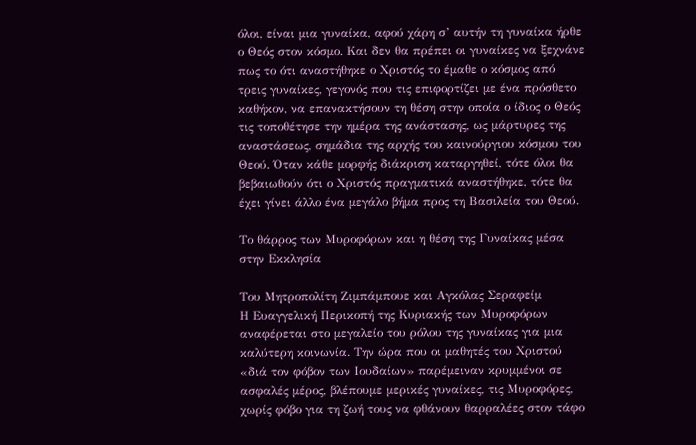όλοι, είναι μια γυναίκα, αφού χάρη σ’ αυτήν τη γυναίκα ήρθε ο Θεός στον κόσμο. Και δεν θα πρέπει οι γυναίκες να ξεχνάνε πως το ότι αναστήθηκε ο Χριστός το έμαθε ο κόσμος από τρεις γυναίκες, γεγονός που τις επιφορτίζει με ένα πρόσθετο καθήκον, να επανακτήσουν τη θέση στην οποία ο ίδιος ο Θεός τις τοποθέτησε την ημέρα της ανάστασης, ως μάρτυρες της αναστάσεως, σημάδια της αρχής του καινούργιου κόσμου του Θεού. Όταν κάθε μορφής διάκριση καταργηθεί, τότε όλοι θα βεβαιωθούν ότι ο Χριστός πραγματικά αναστήθηκε, τότε θα έχει γίνει άλλο ένα μεγάλο βήμα προς τη Βασιλεία του Θεού.

Το θάρρος των Μυροφόρων και η θέση της Γυναίκας μέσα στην Εκκλησία

Του Μητροπολίτη Ζιμπάμπουε και Αγκόλας Σεραφείμ
Η Ευαγγελική Περικοπή της Κυριακής των Μυροφόρων αναφέρεται στο μεγαλείο του ρόλου της γυναίκας για μια καλύτερη κοινωνία. Την ώρα που οι μαθητές του Χριστού «διά τον φόβον των Ιουδαίων» παρέμειναν κρυμμένοι σε ασφαλές μέρος, βλέπουμε μερικές γυναίκες, τις Μυροφόρες, χωρίς φόβο για τη ζωή τους να φθάνουν θαρραλέες στον τάφο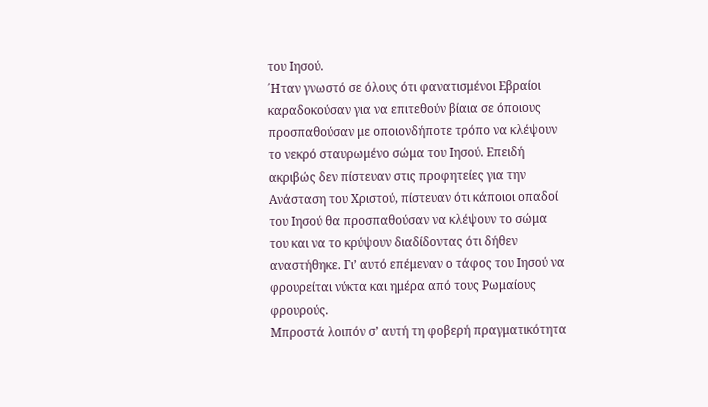του Ιησού.
΄Ηταν γνωστό σε όλους ότι φανατισμένοι Εβραίοι καραδοκούσαν για να επιτεθούν βίαια σε όποιους προσπαθούσαν με οποιονδήποτε τρόπο να κλέψουν το νεκρό σταυρωμένο σώμα του Ιησού. Επειδή ακριβώς δεν πίστευαν στις προφητείες για την Ανάσταση του Χριστού, πίστευαν ότι κάποιοι οπαδοί του Ιησού θα προσπαθούσαν να κλέψουν το σώμα του και να το κρύψουν διαδίδοντας ότι δήθεν αναστήθηκε. Γι’ αυτό επέμεναν ο τάφος του Ιησού να φρουρείται νύκτα και ημέρα από τους Ρωμαίους φρουρούς.
Μπροστά λοιπόν σ’ αυτή τη φοβερή πραγματικότητα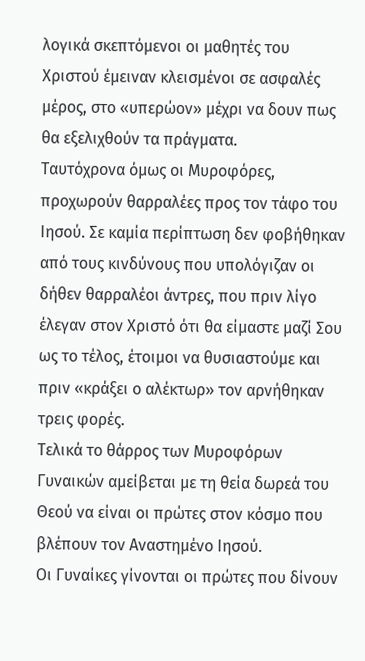λογικά σκεπτόμενοι οι μαθητές του Χριστού έμειναν κλεισμένοι σε ασφαλές μέρος, στο «υπερώον» μέχρι να δουν πως θα εξελιχθούν τα πράγματα.
Ταυτόχρονα όμως οι Μυροφόρες, προχωρούν θαρραλέες προς τον τάφο του Ιησού. Σε καμία περίπτωση δεν φοβήθηκαν από τους κινδύνους που υπολόγιζαν οι δήθεν θαρραλέοι άντρες, που πριν λίγο έλεγαν στον Χριστό ότι θα είμαστε μαζί Σου ως το τέλος, έτοιμοι να θυσιαστούμε και πριν «κράξει ο αλέκτωρ» τον αρνήθηκαν τρεις φορές.
Τελικά το θάρρος των Μυροφόρων Γυναικών αμείβεται με τη θεία δωρεά του Θεού να είναι οι πρώτες στον κόσμο που βλέπουν τον Αναστημένο Ιησού.
Οι Γυναίκες γίνονται οι πρώτες που δίνουν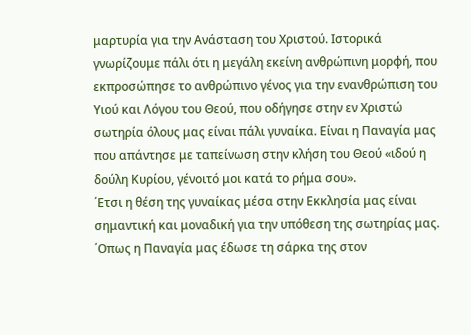μαρτυρία για την Ανάσταση του Χριστού. Ιστορικά γνωρίζουμε πάλι ότι η μεγάλη εκείνη ανθρώπινη μορφή, που εκπροσώπησε το ανθρώπινο γένος για την ενανθρώπιση του Υιού και Λόγου του Θεού, που οδήγησε στην εν Χριστώ σωτηρία όλους μας είναι πάλι γυναίκα. Είναι η Παναγία μας που απάντησε με ταπείνωση στην κλήση του Θεού «ιδού η δούλη Κυρίου, γένοιτό μοι κατά το ρήμα σου».
΄Ετσι η θέση της γυναίκας μέσα στην Εκκλησία μας είναι σημαντική και μοναδική για την υπόθεση της σωτηρίας μας.
΄Οπως η Παναγία μας έδωσε τη σάρκα της στον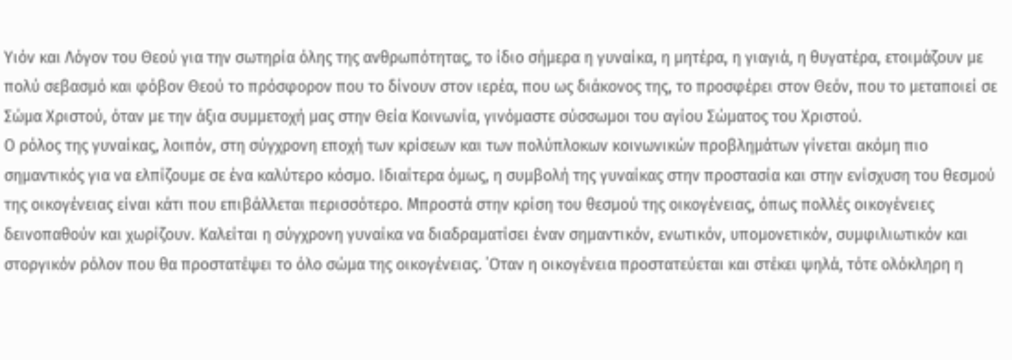Υιόν και Λόγον του Θεού για την σωτηρία όλης της ανθρωπότητας, το ίδιο σήμερα η γυναίκα, η μητέρα, η γιαγιά, η θυγατέρα, ετοιμάζουν με πολύ σεβασμό και φόβον Θεού το πρόσφορον που το δίνουν στον ιερέα, που ως διάκονος της, το προσφέρει στον Θεόν, που το μεταποιεί σε Σώμα Χριστού, όταν με την άξια συμμετοχή μας στην Θεία Κοινωνία, γινόμαστε σύσσωμοι του αγίου Σώματος του Χριστού.
Ο ρόλος της γυναίκας, λοιπόν, στη σύγχρονη εποχή των κρίσεων και των πολύπλοκων κοινωνικών προβλημάτων γίνεται ακόμη πιο σημαντικός για να ελπίζουμε σε ένα καλύτερο κόσμο. Ιδιαίτερα όμως, η συμβολή της γυναίκας στην προστασία και στην ενίσχυση του θεσμού της οικογένειας είναι κάτι που επιβάλλεται περισσότερο. Μπροστά στην κρίση του θεσμού της οικογένειας, όπως πολλές οικογένειες δεινοπαθούν και χωρίζουν. Καλείται η σύγχρονη γυναίκα να διαδραματίσει έναν σημαντικόν, ενωτικόν, υπομονετικόν, συμφιλιωτικόν και στοργικόν ρόλον που θα προστατέψει το όλο σώμα της οικογένειας. ΄Οταν η οικογένεια προστατεύεται και στέκει ψηλά, τότε ολόκληρη η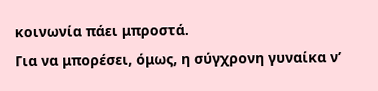κοινωνία πάει μπροστά.
Για να μπορέσει, όμως, η σύγχρονη γυναίκα ν’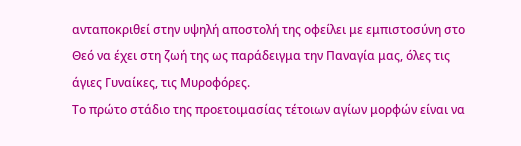ανταποκριθεί στην υψηλή αποστολή της οφείλει με εμπιστοσύνη στο Θεό να έχει στη ζωή της ως παράδειγμα την Παναγία μας, όλες τις άγιες Γυναίκες, τις Μυροφόρες.
Το πρώτο στάδιο της προετοιμασίας τέτοιων αγίων μορφών είναι να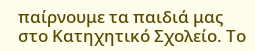παίρνουμε τα παιδιά μας στο Κατηχητικό Σχολείο. Το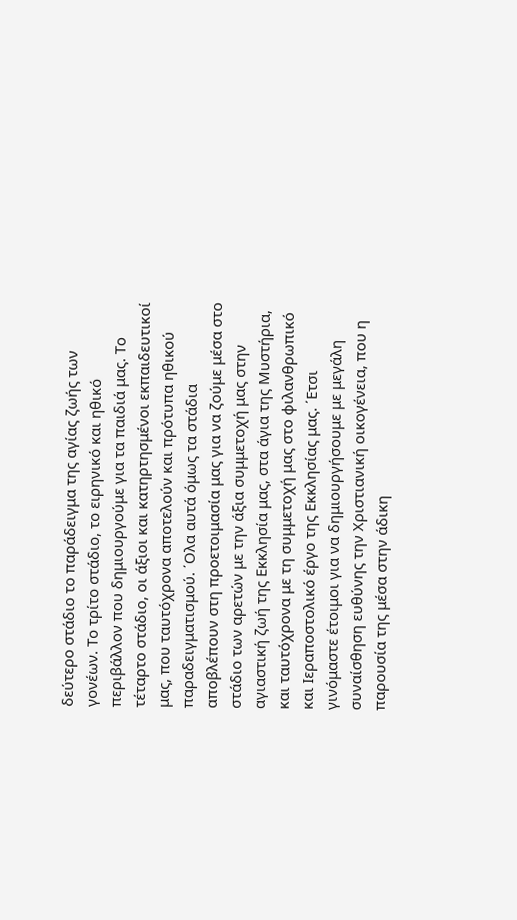δεύτερο στάδιο το παράδειγμα της αγίας ζωής των γονέων. Το τρίτο στάδιο, το ειρηνικό και ηθικό περιβάλλον που δημιουργούμε για τα παιδιά μας. Το τέταρτο στάδιο, οι άξιοι και κατηρτησμένοι εκπαιδευτικοί μας, που ταυτόχρονα αποτελούν και πρότυπα ηθικού παραδειγματισμού. ΄Ολα αυτά όμως τα στάδια αποβλέπουν στη προετοιμασία μας για να ζούμε μέσα στο στάδιο των αρετών με την άξια συμμετοχή μας στην αγιαστική ζωή της Εκκλησία μας, στα άγια της Μυστήρια, και ταυτόχρονα με τη συμμετοχή μας στο φιλανθρωπικό και Ιεραποστολικό έργο της Εκκλησίας μας. ΄Ετσι γινόμαστε έτοιμοι για να δημιουργήσουμε με μεγάλη συναίσθηση ευθύνης την Χριστιανική οικογένεια, που η παρουσία της μέσα στην άδικη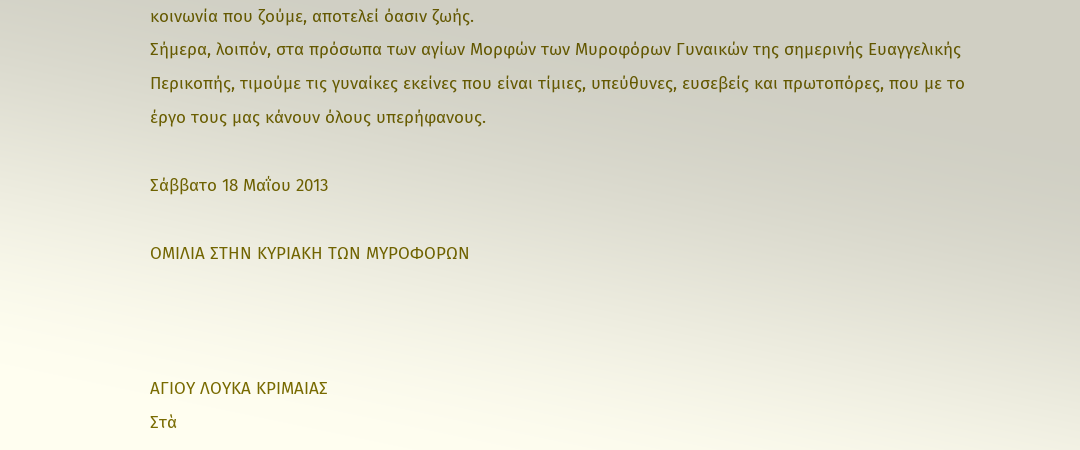κοινωνία που ζούμε, αποτελεί όασιν ζωής.
Σήμερα, λοιπόν, στα πρόσωπα των αγίων Μορφών των Μυροφόρων Γυναικών της σημερινής Ευαγγελικής Περικοπής, τιμούμε τις γυναίκες εκείνες που είναι τίμιες, υπεύθυνες, ευσεβείς και πρωτοπόρες, που με το έργο τους μας κάνουν όλους υπερήφανους.

Σάββατο 18 Μαΐου 2013

ΟΜΙΛΙΑ ΣΤΗΝ ΚΥΡΙΑΚΗ ΤΩΝ ΜΥΡΟΦΟΡΩΝ



ΑΓΙΟΥ ΛΟΥΚΑ ΚΡΙΜΑΙΑΣ
Στὰ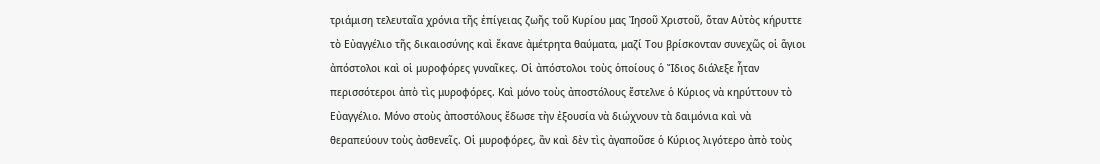τριάμιση τελευταῖα χρόνια τῆς ἐπίγειας ζωῆς τοῦ Κυρίου μας Ἰησοῦ Χριστοῦ, ὅταν Αὐτὸς κήρυττε τὸ Εὐαγγέλιο τῆς δικαιοσύνης καὶ ἔκανε ἀμέτρητα θαύματα, μαζί Του βρίσκονταν συνεχῶς οἱ ἅγιοι ἀπόστολοι καὶ οἱ μυροφόρες γυναῖκες. Οἱ ἀπόστολοι τοὺς ὁποίους ὁ Ἴδιος διάλεξε ἦταν περισσότεροι ἀπὸ τὶς μυροφόρες. Καὶ μόνο τοὺς ἀποστόλους ἔστελνε ὁ Κύριος νὰ κηρύττουν τὸ Εὐαγγέλιο. Μόνο στοὺς ἀποστόλους ἔδωσε τὴν ἐξουσία νὰ διώχνουν τὰ δαιμόνια καὶ νὰ θεραπεύουν τοὺς ἀσθενεῖς. Οἱ μυροφόρες, ἂν καὶ δὲν τὶς ἀγαποῦσε ὁ Κύριος λιγότερο ἀπὸ τοὺς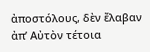ἀποστόλους, δὲν ἔλαβαν ἀπ’ Αὐτὸν τέτοια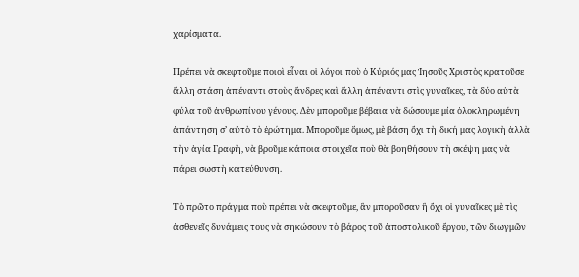χαρίσματα.

Πρέπει νὰ σκεφτοῦμε ποιοὶ εἶναι οἱ λόγοι ποὺ ὁ Κύριός μας Ἰησοῦς Χριστὸς κρατοῦσε ἄλλη στάση ἀπέναντι στοὺς ἄνδρες καὶ ἄλλη ἀπέναντι στὶς γυναῖκες, τὰ δύο αὐτὰ φύλα τοῦ ἀνθρωπίνου γένους. Δὲν μποροῦμε βέβαια νὰ δώσουμε μία ὁλοκληρωμένη ἀπάντηση σ’ αὐτὸ τὸ ἐρώτημα. Μποροῦμε ὅμως, μὲ βάση ὄχι τὴ δική μας λογικὴ ἀλλὰ τὴν ἁγία Γραφὴ, νὰ βροῦμε κάποια στοιχεῖα ποὺ θὰ βοηθήσουν τὴ σκέψη μας νὰ πάρει σωστὴ κατεύθυνση.

Τὸ πρῶτο πράγμα ποὺ πρέπει νὰ σκεφτοῦμε, ἂν μποροῦσαν ἢ ὄχι οἱ γυναῖκες μὲ τὶς ἀσθενεῖς δυνάμεις τους νὰ σηκώσουν τὸ βάρος τοῦ ἀποστολικοῦ ἔργου, τῶν διωγμῶν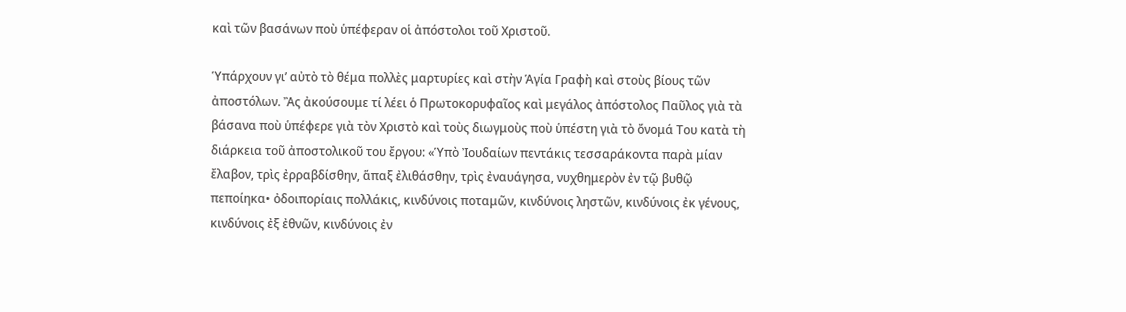καὶ τῶν βασάνων ποὺ ὑπέφεραν οἱ ἀπόστολοι τοῦ Χριστοῦ.

Ὑπάρχουν γι’ αὐτὸ τὸ θέμα πολλὲς μαρτυρίες καὶ στὴν Ἁγία Γραφὴ καὶ στοὺς βίους τῶν ἀποστόλων. Ἂς ἀκούσουμε τί λέει ὁ Πρωτοκορυφαῖος καὶ μεγάλος ἀπόστολος Παῦλος γιὰ τὰ βάσανα ποὺ ὑπέφερε γιὰ τὸν Χριστὸ καὶ τοὺς διωγμοὺς ποὺ ὑπέστη γιὰ τὸ ὄνομά Του κατὰ τὴ διάρκεια τοῦ ἀποστολικοῦ του ἔργου: «Ὑπὸ Ἰουδαίων πεντάκις τεσσαράκοντα παρὰ μίαν ἔλαβον, τρὶς ἐρραβδίσθην, ἅπαξ ἐλιθάσθην, τρὶς ἐναυάγησα, νυχθημερὸν ἐν τῷ βυθῷ πεποίηκα• ὀδοιπορίαις πολλάκις, κινδύνοις ποταμῶν, κινδύνοις ληστῶν, κινδύνοις ἐκ γένους, κινδύνοις ἐξ ἐθνῶν, κινδύνοις ἐν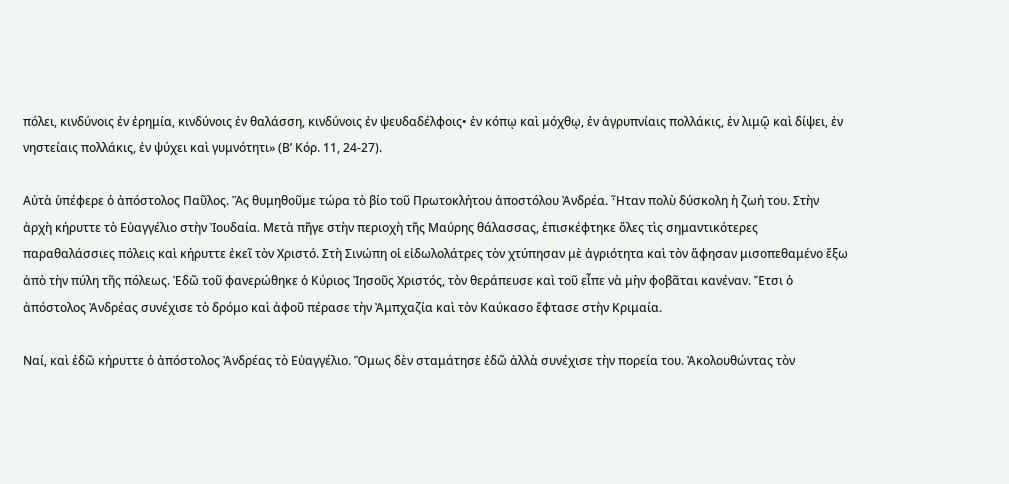πόλει, κινδύνοις ἐν ἐρημία, κινδύνοις ἐν θαλάσση, κινδύνοις ἐν ψευδαδέλφοις• ἐν κόπῳ καὶ μόχθῳ, ἐν ἀγρυπνίαις πολλάκις, ἐν λιμῷ καὶ δίψει, ἐν νηστείαις πολλάκις, ἐν ψύχει καὶ γυμνότητι» (Β’ Κόρ. 11, 24-27).

Αὐτὰ ὑπέφερε ὁ ἀπόστολος Παῦλος. Ἂς θυμηθοῦμε τώρα τὸ βίο τοῦ Πρωτοκλήτου ἀποστόλου Ἀνδρέα. Ἦταν πολὺ δύσκολη ἡ ζωή του. Στὴν ἀρχὴ κήρυττε τὸ Εὐαγγέλιο στὴν Ἰουδαία. Μετὰ πῆγε στὴν περιοχὴ τῆς Μαύρης θάλασσας, ἐπισκέφτηκε ὅλες τὶς σημαντικότερες παραθαλάσσιες πόλεις καὶ κήρυττε ἐκεῖ τὸν Χριστό. Στὴ Σινώπη οἱ εἰδωλολάτρες τὸν χτύπησαν μὲ ἀγριότητα καὶ τὸν ἄφησαν μισοπεθαμένο ἔξω ἀπὸ τὴν πύλη τῆς πόλεως. Ἐδῶ τοῦ φανερώθηκε ὁ Κύριος Ἰησοῦς Χριστός, τὸν θεράπευσε καὶ τοῦ εἶπε νὰ μὴν φοβᾶται κανέναν. Ἔτσι ὁ ἀπόστολος Ἀνδρέας συνέχισε τὸ δρόμο καὶ ἀφοῦ πέρασε τὴν Ἀμπχαζία καὶ τὸν Καύκασο ἔφτασε στὴν Κριμαία.

Ναί, καὶ ἐδῶ κήρυττε ὁ ἀπόστολος Ἀνδρέας τὸ Εὐαγγέλιο. Ὅμως δὲν σταμάτησε ἐδῶ ἀλλὰ συνέχισε τὴν πορεία του. Ἀκολουθώντας τὸν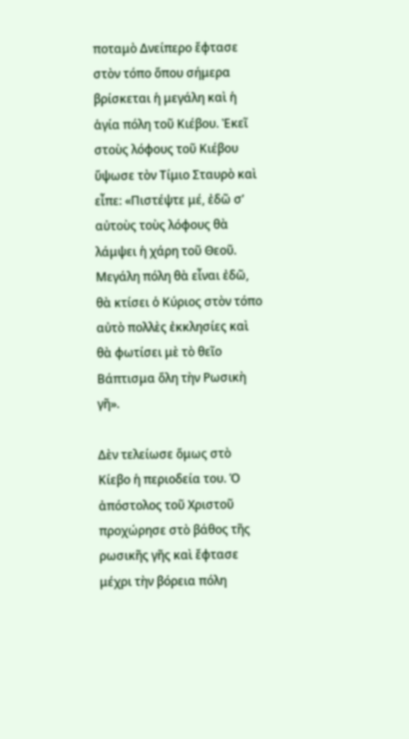ποταμὸ Δνείπερο ἔφτασε στὸν τόπο ὅπου σήμερα βρίσκεται ἡ μεγάλη καὶ ἡ ἁγία πόλη τοῦ Κιέβου. Ἐκεῖ στοὺς λόφους τοῦ Κιέβου ὕψωσε τὸν Τίμιο Σταυρὸ καὶ εἶπε: «Πιστέψτε μέ, ἐδῶ σ’ αὐτοὺς τοὺς λόφους θὰ λάμψει ἡ χάρη τοῦ Θεοῦ. Μεγάλη πόλη θὰ εἶναι ἐδῶ, θὰ κτίσει ὁ Κύριος στὸν τόπο αὐτὸ πολλὲς ἐκκλησίες καὶ θὰ φωτίσει μὲ τὸ θεῖο Βάπτισμα ὅλη τὴν Ρωσικὴ γῆ».

Δὲν τελείωσε ὅμως στὸ Κίεβο ἡ περιοδεία του. Ὁ ἀπόστολος τοῦ Χριστοῦ προχώρησε στὸ βάθος τῆς ρωσικῆς γῆς καὶ ἔφτασε μέχρι τὴν βόρεια πόλη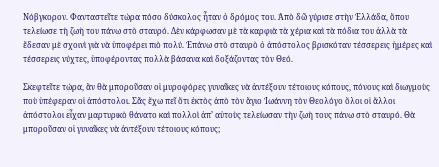Νόβγκορον. Φανταστεῖτε τώρα πόσο δύσκολος ἦταν ὁ δρόμος του. Ἀπὸ δῶ γύρισε στὴν Ἑλλάδα, ὅπου τελείωσε τὴ ζωὴ του πάνω στὸ σταυρό. Δὲν κάρφωσαν μὲ τὰ καρφιὰ τὰ χέρια καὶ τὰ πόδια του ἀλλὰ τὰ ἔδεσαν μὲ σχοινὶ γιὰ νὰ ὑποφέρει πιὸ πολύ. Ἐπάνω στὸ σταυρὸ ὁ ἀπόστολος βρισκόταν τέσσερεις ἡμέρες καὶ τέσσερεις νύχτες, ὑποφέροντας πολλὰ βάσανα καὶ δοξάζοντας τὸν Θεό.

Σκεφτεῖτε τώρα, ἂν θὰ μποροῦσαν οἱ μυροφόρες γυναῖκες νὰ ἀντέξουν τέτοιους κόπους, πόνους καὶ διωγμοὺς ποὺ ὑπέφεραν οἱ ἀπόστολοι. Σᾶς ἔχω πεῖ ὅτι ἐκτὸς ἀπὸ τὸν ἅγιο Ἰωάννη τὸν Θεολόγο ὅλοι οἱ ἄλλοι ἀπόστολοι εἶχαν μαρτυρικὸ θάνατο καὶ πολλοὶ ἀπ’ αὐτοὺς τελείωσαν τὴν ζωὴ τους πάνω στὸ σταυρό. Θὰ μποροῦσαν οἱ γυναῖκες νὰ ἀντέξουν τέτοιους κόπους;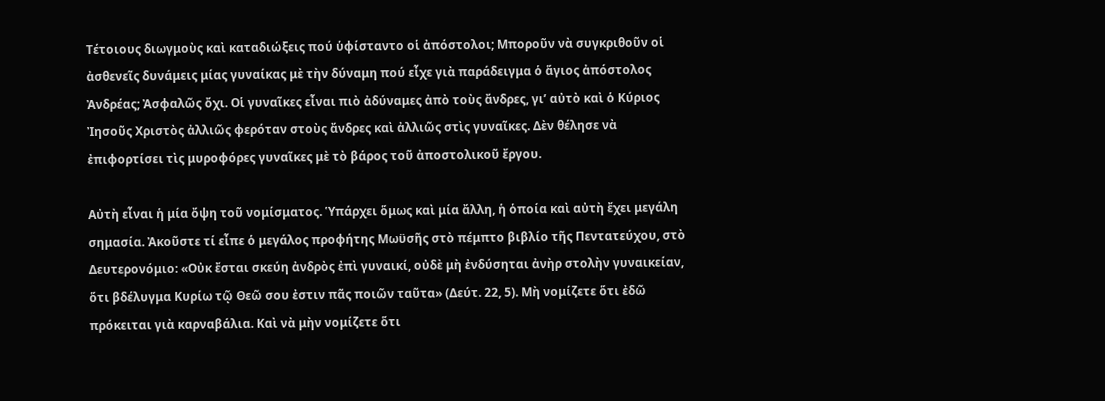Τέτοιους διωγμοὺς καὶ καταδιώξεις πού ὑφίσταντο οἱ ἀπόστολοι; Μποροῦν νὰ συγκριθοῦν οἱ ἀσθενεῖς δυνάμεις μίας γυναίκας μὲ τὴν δύναμη πού εἶχε γιὰ παράδειγμα ὁ ἅγιος ἀπόστολος Ἀνδρέας; Ἀσφαλῶς ὄχι. Οἱ γυναῖκες εἶναι πιὸ ἀδύναμες ἀπὸ τοὺς ἄνδρες, γι’ αὐτὸ καὶ ὁ Κύριος Ἰησοῦς Χριστὸς ἀλλιῶς φερόταν στοὺς ἄνδρες καὶ ἀλλιῶς στὶς γυναῖκες. Δὲν θέλησε νὰ ἐπιφορτίσει τὶς μυροφόρες γυναῖκες μὲ τὸ βάρος τοῦ ἀποστολικοῦ ἔργου.

Αὐτὴ εἶναι ἡ μία ὄψη τοῦ νομίσματος. Ὑπάρχει ὅμως καὶ μία ἄλλη, ἡ ὁποία καὶ αὐτὴ ἔχει μεγάλη σημασία. Ἀκοῦστε τί εἶπε ὁ μεγάλος προφήτης Μωϋσῆς στὸ πέμπτο βιβλίο τῆς Πεντατεύχου, στὸ Δευτερονόμιο: «Οὐκ ἔσται σκεύη ἀνδρὸς ἐπὶ γυναικί, οὐδὲ μὴ ἐνδύσηται ἀνὴρ στολὴν γυναικείαν, ὅτι βδέλυγμα Κυρίω τῷ Θεῶ σου ἐστιν πᾶς ποιῶν ταῦτα» (Δεύτ. 22, 5). Μὴ νομίζετε ὅτι ἐδῶ πρόκειται γιὰ καρναβάλια. Καὶ νὰ μὴν νομίζετε ὅτι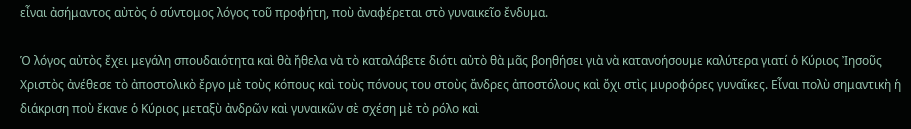εἶναι ἀσήμαντος αὐτὸς ὁ σύντομος λόγος τοῦ προφήτη, ποὺ ἀναφέρεται στὸ γυναικεῖο ἔνδυμα.

Ὁ λόγος αὐτὸς ἔχει μεγάλη σπουδαιότητα καὶ θὰ ἤθελα νὰ τὸ καταλάβετε διότι αὐτὸ θὰ μᾶς βοηθήσει γιὰ νὰ κατανοήσουμε καλύτερα γιατί ὁ Κύριος Ἰησοῦς Χριστὸς ἀνέθεσε τὸ ἀποστολικὸ ἔργο μὲ τοὺς κόπους καὶ τοὺς πόνους του στοὺς ἄνδρες ἀποστόλους καὶ ὄχι στὶς μυροφόρες γυναῖκες. Εἶναι πολὺ σημαντικὴ ἡ διάκριση ποὺ ἔκανε ὁ Κύριος μεταξὺ ἀνδρῶν καὶ γυναικῶν σὲ σχέση μὲ τὸ ρόλο καὶ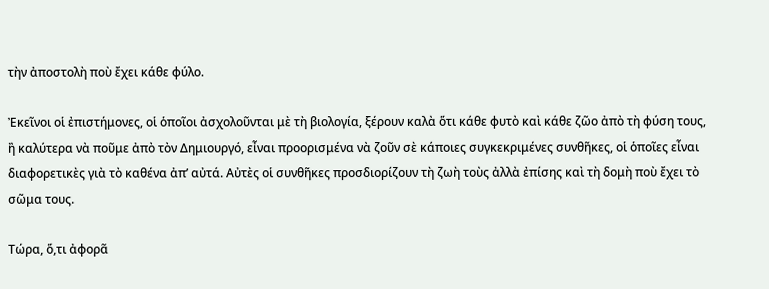τὴν ἀποστολὴ ποὺ ἔχει κάθε φύλο.

Ἐκεῖνοι οἱ ἐπιστήμονες, οἱ ὁποῖοι ἀσχολοῦνται μὲ τὴ βιολογία, ξέρουν καλὰ ὅτι κάθε φυτὸ καὶ κάθε ζῶο ἀπὸ τὴ φύση τους, ἢ καλύτερα νὰ ποῦμε ἀπὸ τὸν Δημιουργό, εἶναι προορισμένα νὰ ζοῦν σὲ κάποιες συγκεκριμένες συνθῆκες, οἱ ὁποῖες εἶναι διαφορετικὲς γιὰ τὸ καθένα ἀπ’ αὐτά. Αὐτὲς οἱ συνθῆκες προσδιορίζουν τὴ ζωὴ τοὺς ἀλλὰ ἐπίσης καὶ τὴ δομὴ ποὺ ἔχει τὸ σῶμα τους.

Τώρα, ὅ,τι ἀφορᾶ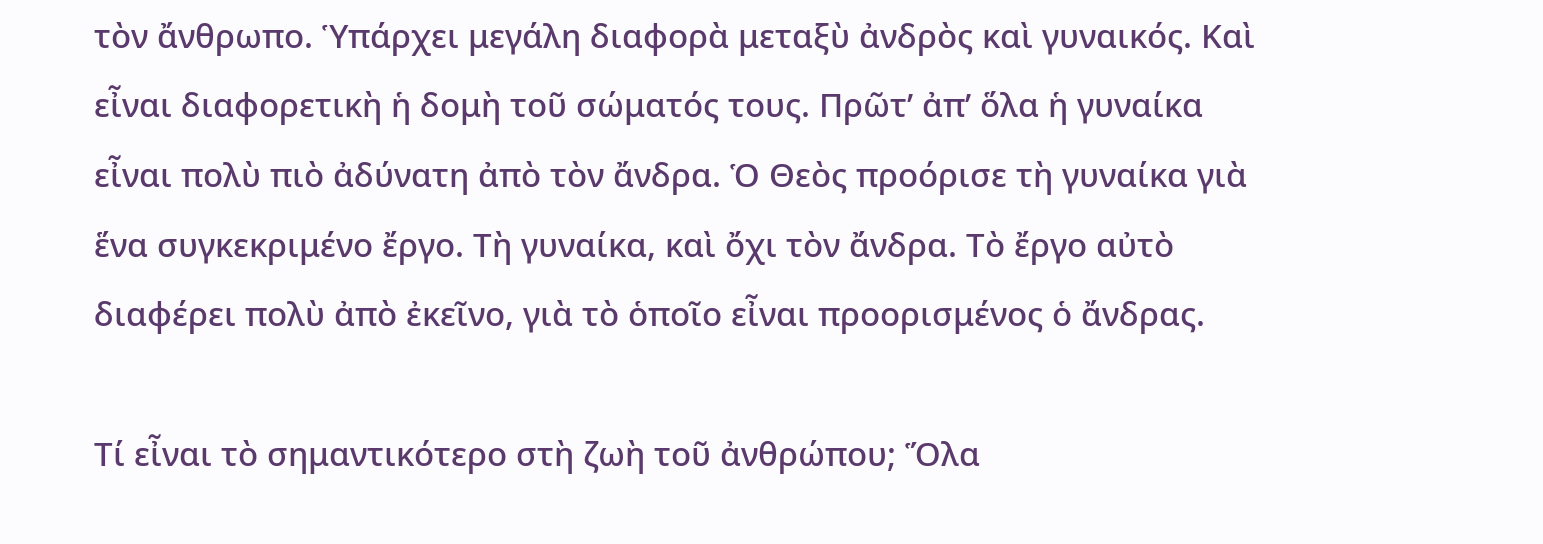τὸν ἄνθρωπο. Ὑπάρχει μεγάλη διαφορὰ μεταξὺ ἀνδρὸς καὶ γυναικός. Καὶ εἶναι διαφορετικὴ ἡ δομὴ τοῦ σώματός τους. Πρῶτ’ ἀπ’ ὅλα ἡ γυναίκα εἶναι πολὺ πιὸ ἀδύνατη ἀπὸ τὸν ἄνδρα. Ὁ Θεὸς προόρισε τὴ γυναίκα γιὰ ἕνα συγκεκριμένο ἔργο. Τὴ γυναίκα, καὶ ὄχι τὸν ἄνδρα. Τὸ ἔργο αὐτὸ διαφέρει πολὺ ἀπὸ ἐκεῖνο, γιὰ τὸ ὁποῖο εἶναι προορισμένος ὁ ἄνδρας.

Τί εἶναι τὸ σημαντικότερο στὴ ζωὴ τοῦ ἀνθρώπου; Ὅλα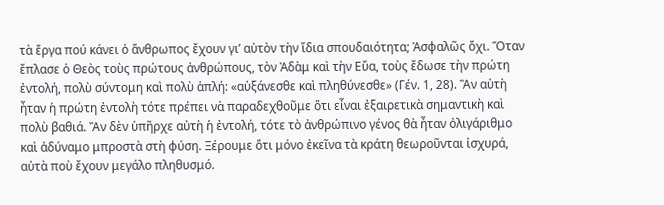τὰ ἔργα πού κάνει ὁ ἄνθρωπος ἔχουν γι’ αὐτὸν τὴν ἴδια σπουδαιότητα; Ἀσφαλῶς ὄχι. Ὅταν ἔπλασε ὁ Θεὸς τοὺς πρώτους ἀνθρώπους, τὸν Ἀδὰμ καὶ τὴν Εὔα, τοὺς ἔδωσε τὴν πρώτη ἐντολή, πολὺ σύντομη καὶ πολὺ ἁπλή: «αὐξάνεσθε καὶ πληθύνεσθε» (Γέν. 1, 28). Ἂν αὐτὴ ἦταν ἡ πρώτη ἐντολὴ τότε πρέπει νὰ παραδεχθοῦμε ὅτι εἶναι ἐξαιρετικὰ σημαντικὴ καὶ πολὺ βαθιά. Ἂν δὲν ὑπῆρχε αὐτὴ ἡ ἐντολή, τότε τὸ ἀνθρώπινο γένος θὰ ἦταν ὀλιγάριθμο καὶ ἀδύναμο μπροστὰ στὴ φύση. Ξέρουμε ὅτι μόνο ἐκεῖνα τὰ κράτη θεωροῦνται ἰσχυρά, αὐτὰ ποὺ ἔχουν μεγάλο πληθυσμό.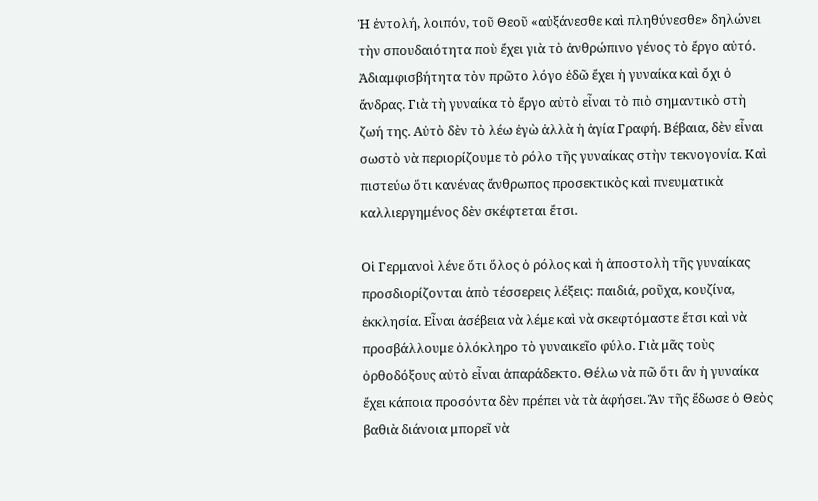Ἡ ἐντολή, λοιπόν, τοῦ Θεοῦ «αὐξάνεσθε καὶ πληθύνεσθε» δηλώνει τὴν σπουδαιότητα ποὺ ἔχει γιὰ τὸ ἀνθρώπινο γένος τὸ ἔργο αὐτό. Ἀδιαμφισβήτητα τὸν πρῶτο λόγο ἐδῶ ἔχει ἡ γυναίκα καὶ ὄχι ὁ ἄνδρας. Γιὰ τὴ γυναίκα τὸ ἔργο αὐτὸ εἶναι τὸ πιὸ σημαντικὸ στὴ ζωή της. Αὐτὸ δὲν τὸ λέω ἐγὼ ἀλλὰ ἡ ἁγία Γραφή. Βέβαια, δὲν εἶναι σωστὸ νὰ περιορίζουμε τὸ ρόλο τῆς γυναίκας στὴν τεκνογονία. Καὶ πιστεύω ὅτι κανένας ἄνθρωπος προσεκτικὸς καὶ πνευματικὰ καλλιεργημένος δὲν σκέφτεται ἔτσι.

Οἱ Γερμανοὶ λένε ὅτι ὅλος ὁ ρόλος καὶ ἡ ἀποστολὴ τῆς γυναίκας προσδιορίζονται ἀπὸ τέσσερεις λέξεις: παιδιά, ροῦχα, κουζίνα, ἐκκλησία. Εἶναι ἀσέβεια νὰ λέμε καὶ νὰ σκεφτόμαστε ἔτσι καὶ νὰ προσβάλλουμε ὁλόκληρο τὸ γυναικεῖο φύλο. Γιὰ μᾶς τοὺς ὀρθοδόξους αὐτὸ εἶναι ἀπαράδεκτο. Θέλω νὰ πῶ ὅτι ἂν ἡ γυναίκα ἔχει κάποια προσόντα δὲν πρέπει νὰ τὰ ἀφήσει. Ἂν τῆς ἔδωσε ὁ Θεὸς βαθιὰ διάνοια μπορεῖ νὰ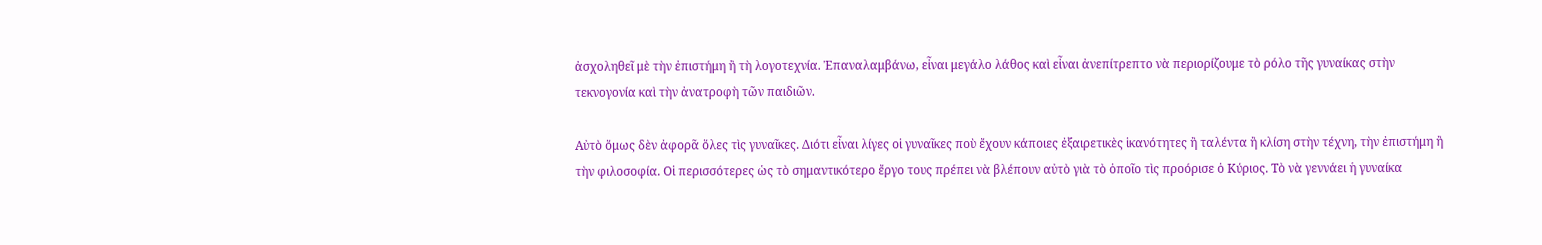ἀσχοληθεῖ μὲ τὴν ἐπιστήμη ἢ τὴ λογοτεχνία. Ἐπαναλαμβάνω, εἶναι μεγάλο λάθος καὶ εἶναι ἀνεπίτρεπτο νὰ περιορίζουμε τὸ ρόλο τῆς γυναίκας στὴν τεκνογονία καὶ τὴν ἀνατροφὴ τῶν παιδιῶν.

Αὐτὸ ὅμως δὲν ἀφορᾶ ὅλες τὶς γυναῖκες. Διότι εἶναι λίγες οἱ γυναῖκες ποὺ ἔχουν κάποιες ἐξαιρετικὲς ἱκανότητες ἢ ταλέντα ἢ κλίση στὴν τέχνη, τὴν ἐπιστήμη ἢ τὴν φιλοσοφία. Οἱ περισσότερες ὡς τὸ σημαντικότερο ἔργο τους πρέπει νὰ βλέπουν αὐτὸ γιὰ τὸ ὁποῖο τὶς προόρισε ὁ Κύριος. Τὸ νὰ γεννάει ἡ γυναίκα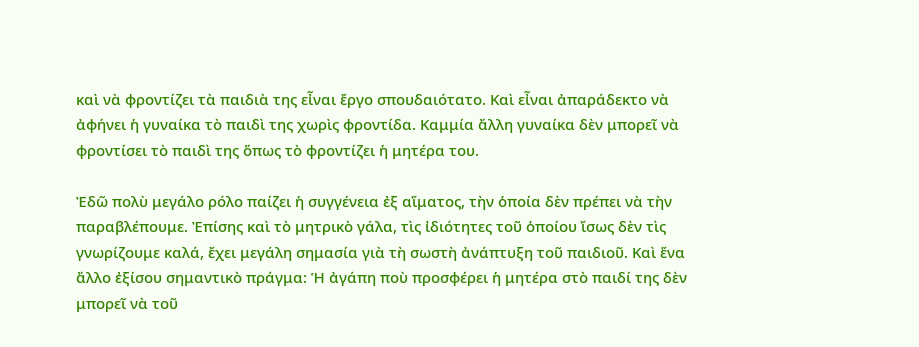καὶ νὰ φροντίζει τὰ παιδιὰ της εἶναι ἔργο σπουδαιότατο. Καὶ εἶναι ἀπαράδεκτο νὰ ἀφήνει ἡ γυναίκα τὸ παιδὶ της χωρὶς φροντίδα. Καμμία ἄλλη γυναίκα δὲν μπορεῖ νὰ φροντίσει τὸ παιδὶ της ὅπως τὸ φροντίζει ἡ μητέρα του.

Ἐδῶ πολὺ μεγάλο ρόλο παίζει ἡ συγγένεια ἐξ αἵματος, τὴν ὁποία δὲν πρέπει νὰ τὴν παραβλέπουμε. Ἐπίσης καὶ τὸ μητρικὸ γάλα, τὶς ἰδιότητες τοῦ ὁποίου ἴσως δὲν τὶς γνωρίζουμε καλά, ἔχει μεγάλη σημασία γιὰ τὴ σωστὴ ἀνάπτυξη τοῦ παιδιοῦ. Καὶ ἕνα ἄλλο ἐξίσου σημαντικὸ πράγμα: Ἡ ἀγάπη ποὺ προσφέρει ἡ μητέρα στὸ παιδί της δὲν μπορεῖ νὰ τοῦ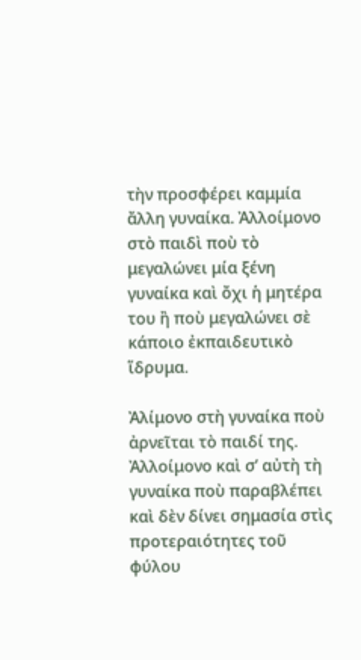τὴν προσφέρει καμμία ἄλλη γυναίκα. Ἀλλοίμονο στὸ παιδὶ ποὺ τὸ μεγαλώνει μία ξένη γυναίκα καὶ ὄχι ἡ μητέρα του ἢ ποὺ μεγαλώνει σὲ κάποιο ἐκπαιδευτικὸ ἵδρυμα.

Ἀλίμονο στὴ γυναίκα ποὺ ἀρνεῖται τὸ παιδί της. Ἀλλοίμονο καὶ σ’ αὐτὴ τὴ γυναίκα ποὺ παραβλέπει καὶ δὲν δίνει σημασία στὶς προτεραιότητες τοῦ φύλου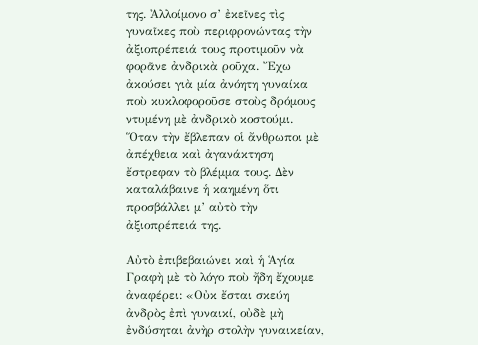της. Ἀλλοίμονο σ’ ἐκεῖνες τὶς γυναῖκες ποὺ περιφρονώντας τὴν ἀξιοπρέπειά τους προτιμοῦν νὰ φορᾶνε ἀνδρικὰ ροῦχα. Ἔχω ἀκούσει γιὰ μία ἀνόητη γυναίκα ποὺ κυκλοφοροῦσε στοὺς δρόμους ντυμένη μὲ ἀνδρικὸ κοστούμι. Ὅταν τὴν ἔβλεπαν οἱ ἄνθρωποι μὲ ἀπέχθεια καὶ ἀγανάκτηση ἔστρεφαν τὸ βλέμμα τους. Δὲν καταλάβαινε ἡ καημένη ὅτι προσβάλλει μ’ αὐτὸ τὴν ἀξιοπρέπειά της.

Αὐτὸ ἐπιβεβαιώνει καὶ ἡ Ἁγία Γραφὴ μὲ τὸ λόγο ποὺ ἤδη ἔχουμε ἀναφέρει: «Οὐκ ἔσται σκεύη ἀνδρὸς ἐπὶ γυναικί, οὐδὲ μὴ ἐνδύσηται ἀνὴρ στολὴν γυναικείαν,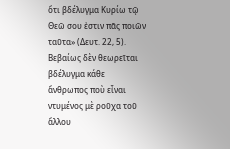ὅτι βδέλυγμα Κυρίω τῷ Θεῶ σου ἐστιν πᾶς ποιῶν ταῦτα» (Δευτ. 22, 5). Βεβαίως δὲν θεωρεῖται βδέλυγμα κάθε ἄνθρωπος ποὺ εἶναι ντυμένος μὲ ροῦχα τοῦ ἄλλου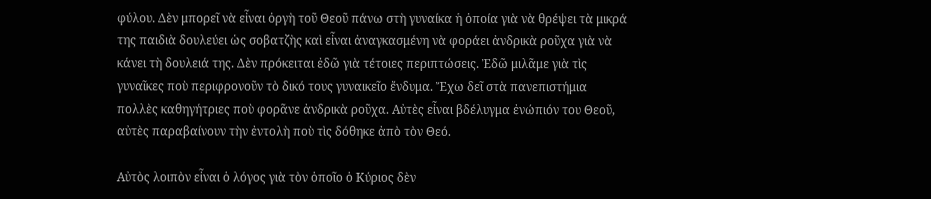φύλου. Δὲν μπορεῖ νὰ εἶναι ὀργὴ τοῦ Θεοῦ πάνω στὴ γυναίκα ἡ ὁποία γιὰ νὰ θρέψει τὰ μικρά της παιδιὰ δουλεύει ὡς σοβατζὴς καὶ εἶναι ἀναγκασμένη νὰ φοράει ἀνδρικὰ ροῦχα γιὰ νὰ κάνει τὴ δουλειά της. Δὲν πρόκειται ἐδῶ γιὰ τέτοιες περιπτώσεις. Ἐδῶ μιλᾶμε γιὰ τὶς γυναῖκες ποὺ περιφρονοῦν τὸ δικό τους γυναικεῖο ἔνδυμα. Ἔχω δεῖ στὰ πανεπιστήμια πολλὲς καθηγήτριες ποὺ φορᾶνε ἀνδρικὰ ροῦχα. Αὐτὲς εἶναι βδέλυγμα ἐνώπιόν του Θεοῦ, αὐτὲς παραβαίνουν τὴν ἐντολὴ ποὺ τὶς δόθηκε ἀπὸ τὸν Θεό.

Αὐτὸς λοιπὸν εἶναι ὁ λόγος γιὰ τὸν ὁποῖο ὁ Κύριος δὲν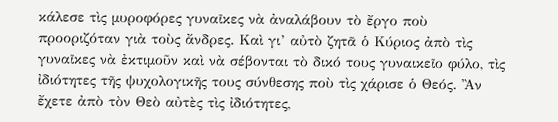κάλεσε τὶς μυροφόρες γυναῖκες νὰ ἀναλάβουν τὸ ἔργο ποὺ προοριζόταν γιὰ τοὺς ἄνδρες. Καὶ γι’ αὐτὸ ζητᾶ ὁ Κύριος ἀπὸ τὶς γυναῖκες νὰ ἐκτιμοῦν καὶ νὰ σέβονται τὸ δικό τους γυναικεῖο φύλο, τὶς ἰδιότητες τῆς ψυχολογικῆς τους σύνθεσης ποὺ τὶς χάρισε ὁ Θεός. Ἂν ἔχετε ἀπὸ τὸν Θεὸ αὐτὲς τὶς ἰδιότητες,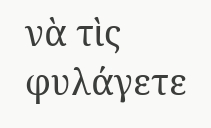νὰ τὶς φυλάγετε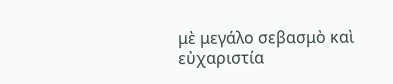μὲ μεγάλο σεβασμὸ καὶ εὐχαριστία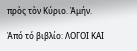πρὸς τὸν Κύριο. Ἀμήν.

Ἀπό τό βιβλίο: ΛΟΓΟΙ ΚΑΙ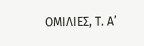ΟΜΙΛΙΕΣ, Τ. Α’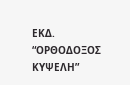ΕΚΔ. “ΟΡΘΟΔΟΞΟΣ ΚΥΨΕΛΗ”